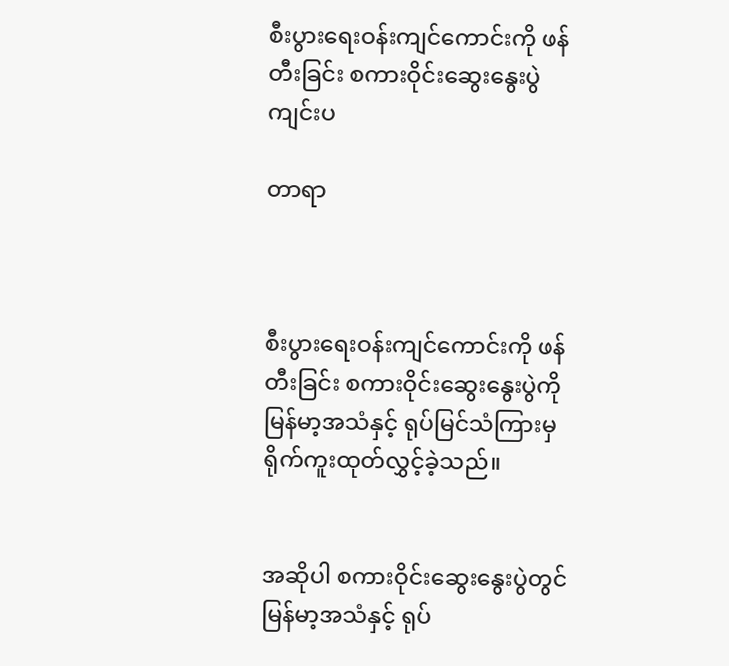စီးပွားရေးဝန်းကျင်ကောင်းကို ဖန်တီးခြင်း စကားဝိုင်းဆွေးနွေးပွဲ ကျင်းပ

တာရာ



စီးပွားရေးဝန်းကျင်ကောင်းကို ဖန်တီးခြင်း စကားဝိုင်းဆွေးနွေးပွဲကို မြန်မာ့အသံနှင့် ရုပ်မြင်သံကြားမှ ရိုက်ကူးထုတ်လွှင့်ခဲ့သည်။


အဆိုပါ စကားဝိုင်းဆွေးနွေးပွဲတွင် မြန်မာ့အသံနှင့် ရုပ်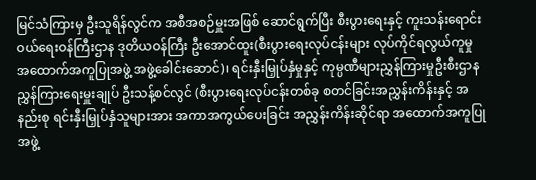မြင်သံကြားမှ ဦးသူရိန်လွင်က အစီအစဉ်မှူးအဖြစ် ဆောင်ရွက်ပြီး စီးပွားရေးနှင့် ကူးသန်းရောင်းဝယ်ရေးဝန်ကြီးဌာန ဒုတိယဝန်ကြီး ဦးအောင်ထူး(စီးပွားရေးလုပ်ငန်းများ လုပ်ကိုင်ရလွယ်ကူမှု အထောက်အကူပြုအဖွဲ့ အဖွဲ့ခေါင်းဆောင်)၊ ရင်းနှီးမြှုပ်နှံမှုနှင့် ကုမ္ပဏီများညွှန်ကြားမှုဦးစီးဌာန ညွှန်ကြားရေးမှူးချုပ် ဦးသန့်စင်လွင် (စီးပွားရေးလုပ်ငန်းတစ်ခု စတင်ခြင်းအညွှန်းကိန်းနှင့် အနည်းစု ရင်းနှီးမြှုပ်နှံသူများအား အကာအကွယ်ပေးခြင်း အညွှန်းကိန်းဆိုင်ရာ အထောက်အကူပြုအဖွဲ့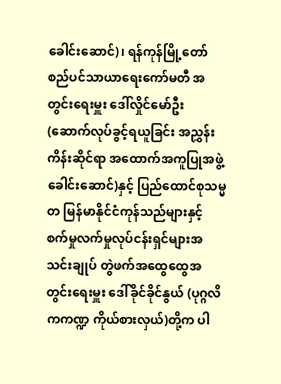ခေါင်းဆောင်)၊ ရန်ကုန်မြို့တော် စည်ပင်သာယာရေးကော်မတီ အတွင်းရေးမှူး ဒေါ်လှိုင်မော်ဦး (ဆောက်လုပ်ခွင့်ရယူခြင်း အညွှန်းကိန်းဆိုင်ရာ အထောက်အကူပြုအဖွဲ့ခေါင်းဆောင်)နှင့် ပြည်ထောင်စုသမ္မတ မြန်မာနိုင်ငံကုန်သည်များနှင့် စက်မှုလက်မှုလုပ်ငန်းရှင်များအသင်းချုပ် တွဲဖက်အထွေထွေအတွင်းရေးမှူး ဒေါ်ခိုင်ခိုင်နွယ် (ပုဂ္ဂလိကကဏ္ဍ ကိုယ်စားလှယ်)တို့က ပါ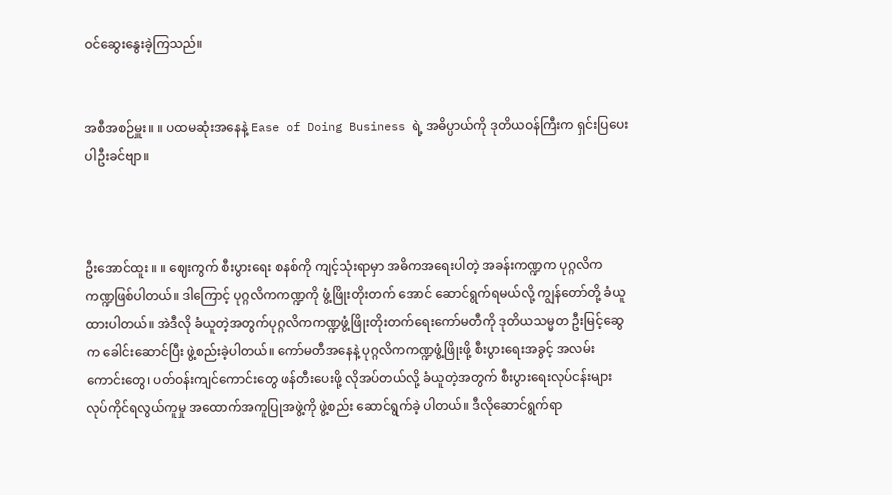ဝင်ဆွေးနွေးခဲ့ကြသည်။


အစီအစဉ်မှူး။ ။ ပထမဆုံးအနေနဲ့ Ease of Doing Business ရဲ့ အဓိပ္ပာယ်ကို ဒုတိယဝန်ကြီးက ရှင်းပြပေးပါဦးခင်ဗျာ။



ဦးအောင်ထူး ။ ။ ဈေးကွက် စီးပွားရေး စနစ်ကို ကျင့်သုံးရာမှာ အဓိကအရေးပါတဲ့ အခန်းကဏ္ဍက ပုဂ္ဂလိကကဏ္ဍဖြစ်ပါတယ်။ ဒါကြောင့် ပုဂ္ဂလိကကဏ္ဍကို ဖွံ့ဖြိုးတိုးတက် အောင် ဆောင်ရွက်ရမယ်လို့ ကျွန်တော်တို့ ခံယူထားပါတယ်။ အဲဒီလို ခံယူတဲ့အတွက်ပုဂ္ဂလိကကဏ္ဍဖွံ့ဖြိုးတိုးတက်ရေးကော်မတီကို ဒုတိယသမ္မတ ဦးမြင့်ဆွေက ခေါင်းဆောင်ပြီး ဖွဲ့စည်းခဲ့ပါတယ်။ ကော်မတီအနေနဲ့ ပုဂ္ဂလိကကဏ္ဍဖွံ့ဖြိုးဖို့ စီးပွားရေးအခွင့် အလမ်းကောင်းတွေ၊ ပတ်ဝန်းကျင်ကောင်းတွေ ဖန်တီးပေးဖို့ လိုအပ်တယ်လို့ ခံယူတဲ့အတွက် စီးပွားရေးလုပ်ငန်းများ လုပ်ကိုင်ရလွယ်ကူမှု အထောက်အကူပြုအဖွဲ့ကို ဖွဲ့စည်း ဆောင်ရွက်ခဲ့ ပါတယ်။ ဒီလိုဆောင်ရွက်ရာ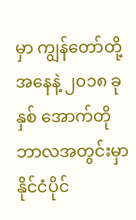မှာ ကျွန်တော်တို့အနေနဲ့ ၂၀၁၈ ခုနှစ် အောက်တိုဘာလအတွင်းမှာ နိုင်ငံပိုင်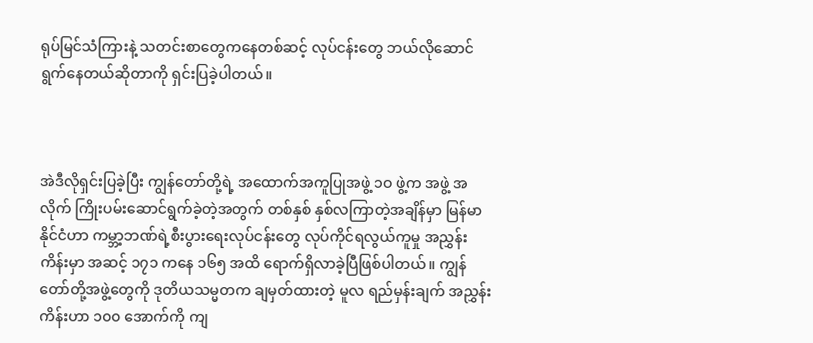ရုပ်မြင်သံကြားနဲ့ သတင်းစာတွေကနေတစ်ဆင့် လုပ်ငန်းတွေ ဘယ်လိုဆောင်ရွက်နေတယ်ဆိုတာကို ရှင်းပြခဲ့ပါတယ်။



အဲဒီလိုရှင်းပြခဲ့ပြီး ကျွန်တော်တို့ရဲ့ အထောက်အကူပြုအဖွဲ့ ၁ဝ ဖွဲ့က အဖွဲ့ အလိုက် ကြိုးပမ်းဆောင်ရွက်ခဲ့တဲ့အတွက် တစ်နှစ် နှစ်လကြာတဲ့အချိန်မှာ မြန်မာနိုင်ငံဟာ ကမ္ဘာ့ဘဏ်ရဲ့စီးပွားရေးလုပ်ငန်းတွေ လုပ်ကိုင်ရလွယ်ကူမှု အညွှန်းကိန်းမှာ အဆင့် ၁၇၁ ကနေ ၁၆၅ အထိ ရောက်ရှိလာခဲ့ပြီဖြစ်ပါတယ်။ ကျွန်တော်တို့အဖွဲ့တွေကို ဒုတိယသမ္မတက ချမှတ်ထားတဲ့ မူလ ရည်မှန်းချက် အညွှန်းကိန်းဟာ ၁၀၀ အောက်ကို ကျ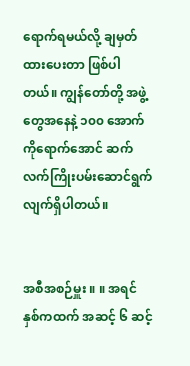ရောက်ရမယ်လို့ ချမှတ်ထားပေးတာ ဖြစ်ပါတယ်။ ကျွန်တော်တို့ အဖွဲ့တွေအနေနဲ့ ၁၀၀ အောက်ကိုရောက်အောင် ဆက်လက်ကြိုးပမ်းဆောင်ရွက်လျက်ရှိပါတယ်။


အစီအစဉ်မှူး ။ ။ အရင် နှစ်ကထက် အဆင့် ၆ ဆင့်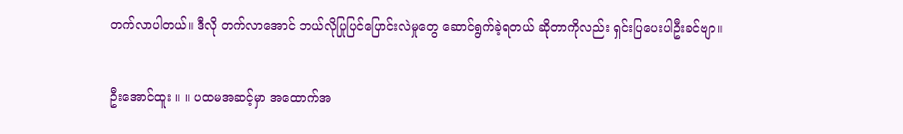တက်လာပါတယ်။ ဒီလို တက်လာအောင် ဘယ်လိုပြုပြင်ပြောင်းလဲမှုတွေ ဆောင်ရွက်ခဲ့ရတယ် ဆိုတာကိုလည်း ရှင်းပြပေးပါဦးခင်ဗျာ။


ဦးအောင်ထူး ။ ။ ပထမအဆင့်မှာ အထောက်အ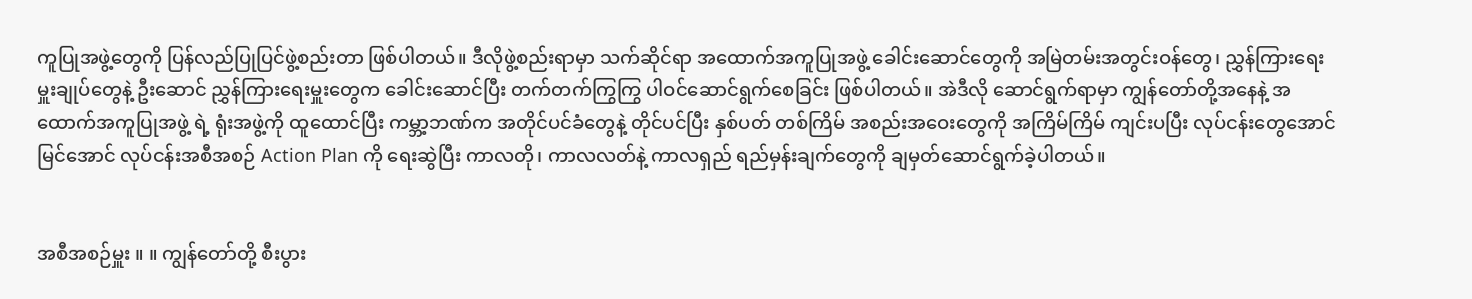ကူပြုအဖွဲ့တွေကို ပြန်လည်ပြုပြင်ဖွဲ့စည်းတာ ဖြစ်ပါတယ်။ ဒီလိုဖွဲ့စည်းရာမှာ သက်ဆိုင်ရာ အထောက်အကူပြုအဖွဲ့ ခေါင်းဆောင်တွေကို အမြဲတမ်းအတွင်းဝန်တွေ၊ ညွှန်ကြားရေးမှူးချုပ်တွေနဲ့ ဦးဆောင် ညွှန်ကြားရေးမှူးတွေက ခေါင်းဆောင်ပြီး တက်တက်ကြွကြွ ပါဝင်ဆောင်ရွက်စေခြင်း ဖြစ်ပါတယ်။ အဲဒီလို ဆောင်ရွက်ရာမှာ ကျွန်တော်တို့အနေနဲ့ အထောက်အကူပြုအဖွဲ့ ရဲ့ ရုံးအဖွဲ့ကို ထူထောင်ပြီး ကမ္ဘာ့ဘဏ်က အတိုင်ပင်ခံတွေနဲ့ တိုင်ပင်ပြီး နှစ်ပတ် တစ်ကြိမ် အစည်းအဝေးတွေကို အကြိမ်ကြိမ် ကျင်းပပြီး လုပ်ငန်းတွေအောင်မြင်အောင် လုပ်ငန်းအစီအစဉ် Action Plan ကို ရေးဆွဲပြီး ကာလတို၊ ကာလလတ်နဲ့ ကာလရှည် ရည်မှန်းချက်တွေကို ချမှတ်ဆောင်ရွက်ခဲ့ပါတယ်။


အစီအစဉ်မှူး ။ ။ ကျွန်တော်တို့ စီးပွား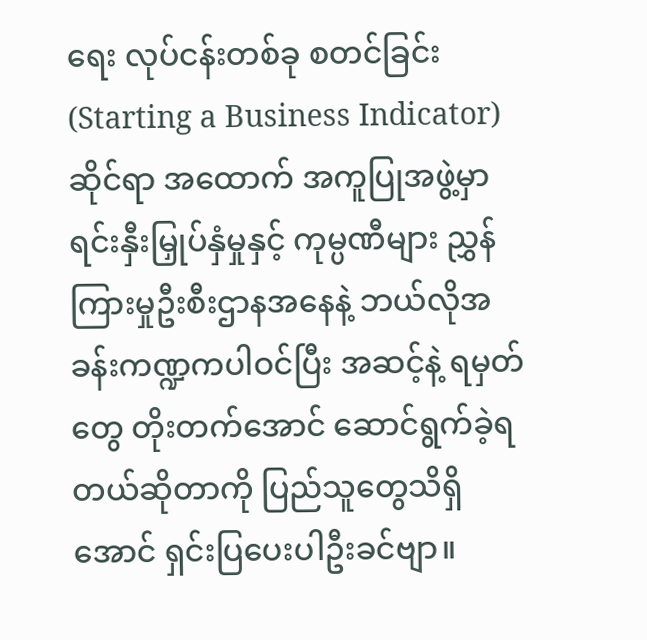ရေး လုပ်ငန်းတစ်ခု စတင်ခြင်း (Starting a Business Indicator) ဆိုင်ရာ အထောက် အကူပြုအဖွဲ့မှာ ရင်းနှီးမြှုပ်နှံမှုနှင့် ကုမ္ပဏီများ ညွှန်ကြားမှုဦးစီးဌာနအနေနဲ့ ဘယ်လိုအခန်းကဏ္ဍကပါဝင်ပြီး အဆင့်နဲ့ ရမှတ်တွေ တိုးတက်အောင် ဆောင်ရွက်ခဲ့ရတယ်ဆိုတာကို ပြည်သူတွေသိရှိအောင် ရှင်းပြပေးပါဦးခင်ဗျာ။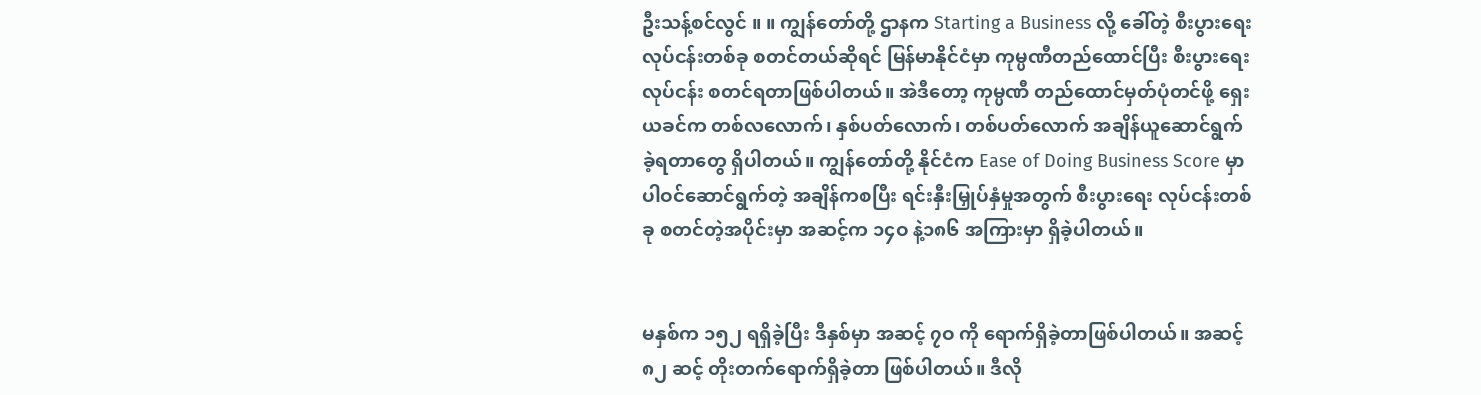ဦးသန့်စင်လွင် ။ ။ ကျွန်တော်တို့ ဌာနက Starting a Business လို့ ခေါ်တဲ့ စီးပွားရေး လုပ်ငန်းတစ်ခု စတင်တယ်ဆိုရင် မြန်မာနိုင်ငံမှာ ကုမ္ပဏီတည်ထောင်ပြီး စီးပွားရေးလုပ်ငန်း စတင်ရတာဖြစ်ပါတယ်။ အဲဒီတော့ ကုမ္ပဏီ တည်ထောင်မှတ်ပုံတင်ဖို့ ရှေးယခင်က တစ်လလောက်၊ နှစ်ပတ်လောက်၊ တစ်ပတ်လောက် အချိန်ယူဆောင်ရွက်ခဲ့ရတာတွေ ရှိပါတယ်။ ကျွန်တော်တို့ နိုင်ငံက Ease of Doing Business Score မှာ ပါဝင်ဆောင်ရွက်တဲ့ အချိန်ကစပြီး ရင်းနှီးမြှုပ်နှံမှုအတွက် စီးပွားရေး လုပ်ငန်းတစ်ခု စတင်တဲ့အပိုင်းမှာ အဆင့်က ၁၄ဝ နဲ့၁၈၆ အကြားမှာ ရှိခဲ့ပါတယ်။


မနှစ်က ၁၅၂ ရရှိခဲ့ပြီး ဒီနှစ်မှာ အဆင့် ၇ဝ ကို ရောက်ရှိခဲ့တာဖြစ်ပါတယ်။ အဆင့် ၈၂ ဆင့် တိုးတက်ရောက်ရှိခဲ့တာ ဖြစ်ပါတယ်။ ဒီလို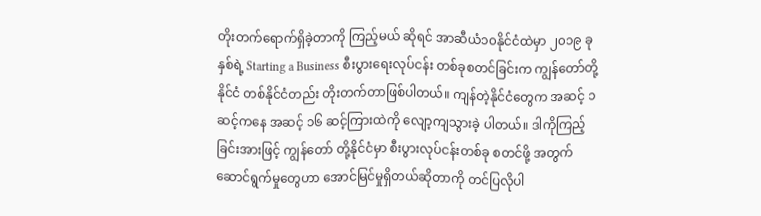တိုးတက်ရောက်ရှိခဲ့တာကို ကြည့်မယ် ဆိုရင် အာဆီယံ၁၀နိုင်ငံထဲမှာ ၂၀၁၉ ခုနှစ်ရဲ့ Starting a Business စီးပွားရေးလုပ်ငန်း တစ်ခုစတင်ခြင်းက ကျွန်တော်တို့နိုင်ငံ တစ်နိုင်ငံတည်း တိုးတက်တာဖြစ်ပါတယ်။ ကျန်တဲ့နိုင်ငံတွေက အဆင့် ၁ ဆင့်ကနေ အဆင့် ၁၆ ဆင့်ကြားထဲကို လျော့ကျသွားခဲ့ ပါတယ်။ ဒါကိုကြည့်ခြင်းအားဖြင့် ကျွန်တော် တို့နိုင်ငံမှာ စီးပွားလုပ်ငန်းတစ်ခု စတင်ဖို့ အတွက် ဆောင်ရွက်မှုတွေဟာ အောင်မြင်မှုရှိတယ်ဆိုတာကို တင်ပြလိုပါ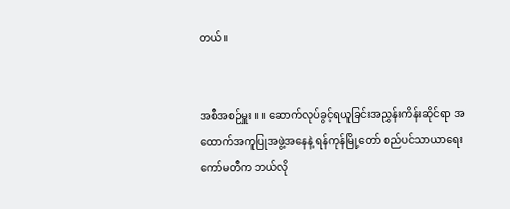တယ်။


အစီအစဉ်မှူး ။ ။ ဆောက်လုပ်ခွင့်ရယူခြင်းအညွှန်းကိန်းဆိုင်ရာ အထောက်အကူပြုအဖွဲ့အနေနဲ့ ရန်ကုန်မြို့တော် စည်ပင်သာယာရေးကော်မတီက ဘယ်လို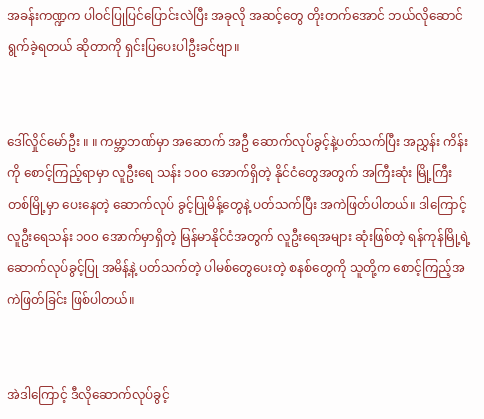အခန်းကဏ္ဍက ပါဝင်ပြုပြင်ပြောင်းလဲပြီး အခုလို အဆင့်တွေ တိုးတက်အောင် ဘယ်လိုဆောင်ရွက်ခဲ့ရတယ် ဆိုတာကို ရှင်းပြပေးပါဦးခင်ဗျာ။


ဒေါ်လှိုင်မော်ဦး ။ ။ ကမ္ဘာ့ဘဏ်မှာ အဆောက် အဦ ဆောက်လုပ်ခွင့်နဲ့ပတ်သက်ပြီး အညွှန်း ကိန်းကို စောင့်ကြည့်ရာမှာ လူဦးရေ သန်း ၁၀၀ အောက်ရှိတဲ့ နိုင်ငံတွေအတွက် အကြီးဆုံး မြို့ကြီးတစ်မြို့မှာ ပေးနေတဲ့ ဆောက်လုပ် ခွင့်ပြုမိန့်တွေနဲ့ ပတ်သက်ပြီး အကဲဖြတ်ပါတယ်။ ဒါကြောင့် လူဦးရေသန်း ၁၀၀ အောက်မှာရှိတဲ့ မြန်မာနိုင်ငံအတွက် လူဦးရေအများ ဆုံးဖြစ်တဲ့ ရန်ကုန်မြို့ရဲ့ဆောက်လုပ်ခွင့်ပြု အမိန့်နဲ့ ပတ်သက်တဲ့ ပါမစ်တွေပေးတဲ့ စနစ်တွေကို သူတို့က စောင့်ကြည့်အကဲဖြတ်ခြင်း ဖြစ်ပါတယ်။


အဲဒါကြောင့် ဒီလိုဆောက်လုပ်ခွင့်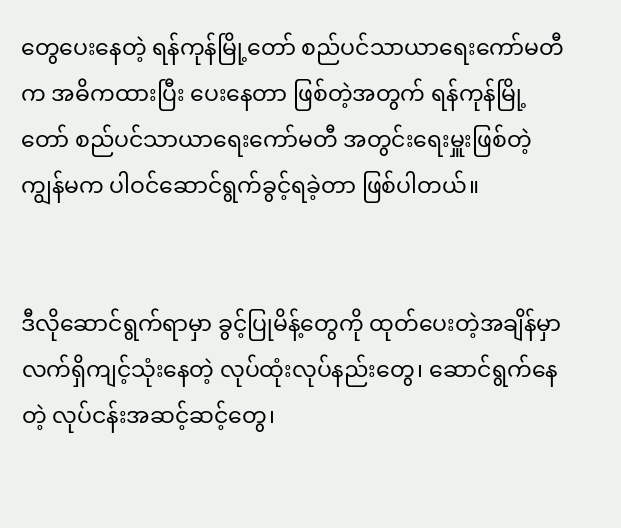တွေပေးနေတဲ့ ရန်ကုန်မြို့တော် စည်ပင်သာယာရေးကော်မတီက အဓိကထားပြီး ပေးနေတာ ဖြစ်တဲ့အတွက် ရန်ကုန်မြို့တော် စည်ပင်သာယာရေးကော်မတီ အတွင်းရေးမှူးဖြစ်တဲ့ ကျွန်မက ပါဝင်ဆောင်ရွက်ခွင့်ရခဲ့တာ ဖြစ်ပါတယ်။


ဒီလိုဆောင်ရွက်ရာမှာ ခွင့်ပြုမိန့်တွေကို ထုတ်ပေးတဲ့အချိန်မှာ လက်ရှိကျင့်သုံးနေတဲ့ လုပ်ထုံးလုပ်နည်းတွေ၊ ဆောင်ရွက်နေတဲ့ လုပ်ငန်းအဆင့်ဆင့်တွေ၊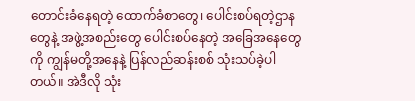တောင်းခံနေရတဲ့ ထောက်ခံစာတွေ၊ ပေါင်းစပ်ရတဲ့ဌာနတွေနဲ့ အဖွဲ့အစည်းတွေ ပေါင်းစပ်နေတဲ့ အခြေအနေတွေကို ကျွန်မတို့အနေနဲ့ ပြန်လည်ဆန်းစစ် သုံးသပ်ခဲ့ပါတယ်။ အဲဒီလို သုံး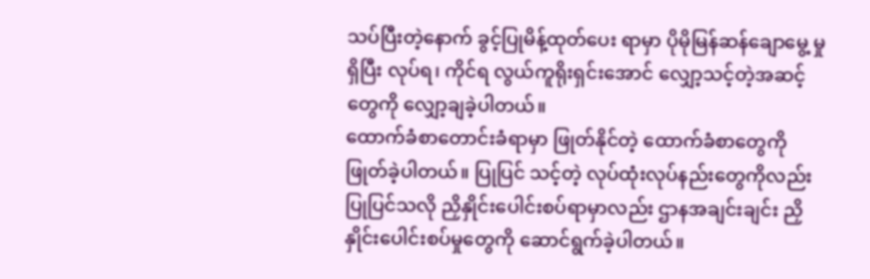သပ်ပြီးတဲ့နောက် ခွင့်ပြုမိန့်ထုတ်ပေး ရာမှာ ပိုမိုမြန်ဆန်ချောမွေ့ မှုရှိပြီး လုပ်ရ၊ ကိုင်ရ လွယ်ကူရိုးရှင်းအောင် လျှော့သင့်တဲ့အဆင့်တွေကို လျှော့ချခဲ့ပါတယ်။
ထောက်ခံစာတောင်းခံရာမှာ ဖြုတ်နိုင်တဲ့ ထောက်ခံစာတွေကို ဖြုတ်ခဲ့ပါတယ်။ ပြုပြင် သင့်တဲ့ လုပ်ထုံးလုပ်နည်းတွေကိုလည်း ပြုပြင်သလို ညှိနှိုင်းပေါင်းစပ်ရာမှာလည်း ဌာနအချင်းချင်း ညှိနှိုင်းပေါင်းစပ်မှုတွေကို ဆောင်ရွက်ခဲ့ပါတယ်။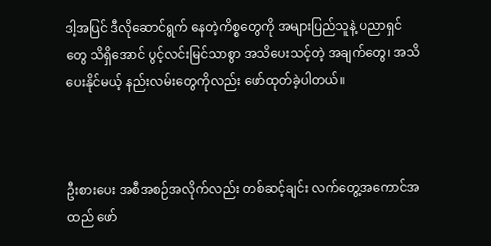ဒါ့အပြင် ဒီလိုဆောင်ရွက် နေတဲ့ကိစ္စတွေကို အများပြည်သူနဲ့ ပညာရှင်တွေ သိရှိအောင် ပွင့်လင်းမြင်သာစွာ အသိပေးသင့်တဲ့ အချက်တွေ၊ အသိပေးနိုင်မယ့် နည်းလမ်းတွေကိုလည်း ဖော်ထုတ်ခဲ့ပါတယ်။



ဦးစားပေး အစီအစဉ်အလိုက်လည်း တစ်ဆင့်ချင်း လက်တွေ့အကောင်အထည် ဖော်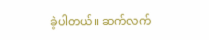ခဲ့ပါတယ်။ ဆက်လက်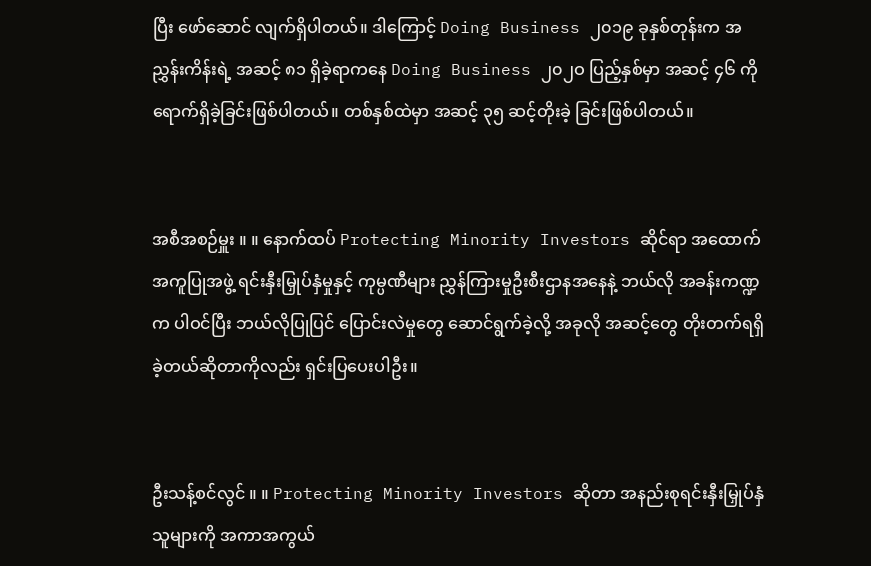ပြီး ဖော်ဆောင် လျက်ရှိပါတယ်။ ဒါကြောင့် Doing Business ၂၀၁၉ ခုနှစ်တုန်းက အညွှန်းကိန်းရဲ့ အဆင့် ၈၁ ရှိခဲ့ရာကနေ Doing Business ၂၀၂ဝ ပြည့်နှစ်မှာ အဆင့် ၄၆ ကို ရောက်ရှိခဲ့ခြင်းဖြစ်ပါတယ်။ တစ်နှစ်ထဲမှာ အဆင့် ၃၅ ဆင့်တိုးခဲ့ ခြင်းဖြစ်ပါတယ်။


အစီအစဉ်မှူး ။ ။ နောက်ထပ် Protecting Minority Investors ဆိုင်ရာ အထောက် အကူပြုအဖွဲ့ ရင်းနှီးမြှုပ်နှံမှုနှင့် ကုမ္ပဏီများ ညွှန်ကြားမှုဦးစီးဌာနအနေနဲ့ ဘယ်လို အခန်းကဏ္ဍက ပါဝင်ပြီး ဘယ်လိုပြုပြင် ပြောင်းလဲမှုတွေ ဆောင်ရွက်ခဲ့လို့ အခုလို အဆင့်တွေ တိုးတက်ရရှိခဲ့တယ်ဆိုတာကိုလည်း ရှင်းပြပေးပါဦး။


ဦးသန့်စင်လွင် ။ ။ Protecting Minority Investors ဆိုတာ အနည်းစုရင်းနှီးမြှုပ်နှံသူများကို အကာအကွယ်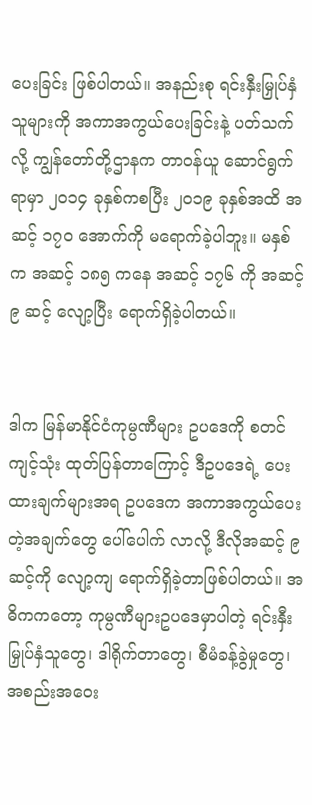ပေးခြင်း ဖြစ်ပါတယ်။ အနည်းစု ရင်းနှီးမြှုပ်နှံသူများကို အကာအကွယ်ပေးခြင်းနဲ့ ပတ်သက်လို့ ကျွန်တော်တို့ဌာနက တာဝန်ယူ ဆောင်ရွက်ရာမှာ ၂၀၁၄ ခုနှစ်ကစပြီး ၂၀၁၉ ခုနှစ်အထိ အဆင့် ၁၇၀ အောက်ကို မရောက်ခဲ့ပါဘူး။ မနှစ်က အဆင့် ၁၈၅ ကနေ အဆင့် ၁၇၆ ကို အဆင့် ၉ ဆင့် လျော့ပြီး ရောက်ရှိခဲ့ပါတယ်။


ဒါက မြန်မာနိုင်ငံကုမ္ပဏီများ ဥပဒေကို စတင်ကျင့်သုံး ထုတ်ပြန်တာကြောင့် ဒီဥပဒေရဲ့ ပေးထားချက်များအရ ဥပဒေက အကာအကွယ်ပေးတဲ့အချက်တွေ ပေါ်ပေါက် လာလို့ ဒီလိုအဆင့် ၉ ဆင့်ကို လျော့ကျ ရောက်ရှိခဲ့တာဖြစ်ပါတယ်။ အဓိကကတော့ ကုမ္ပဏီများဥပဒေမှာပါတဲ့ ရင်းနှီးမြှုပ်နှံသူတွေ၊ ဒါရိုက်တာတွေ၊ စီမံခန့်ခွဲမှုတွေ၊ အစည်းအဝေး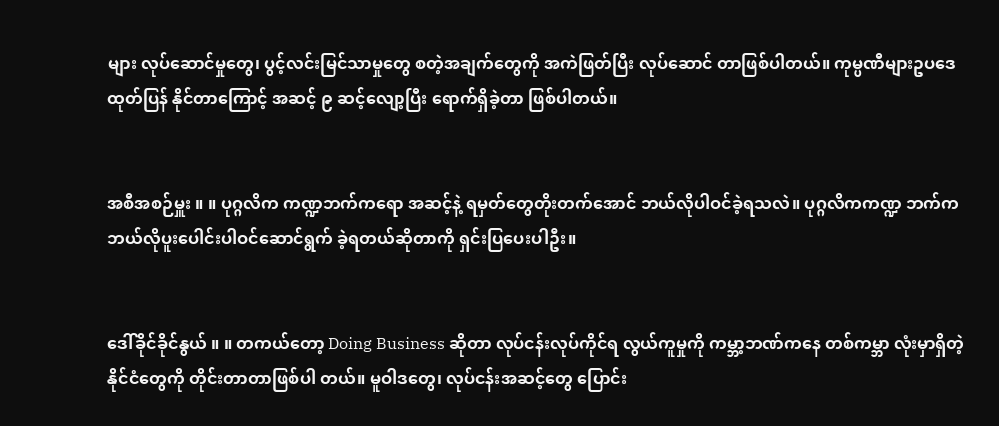များ လုပ်ဆောင်မှုတွေ၊ ပွင့်လင်းမြင်သာမှုတွေ စတဲ့အချက်တွေကို အကဲဖြတ်ပြီး လုပ်ဆောင် တာဖြစ်ပါတယ်။ ကုမ္ပဏီများဥပဒေ ထုတ်ပြန် နိုင်တာကြောင့် အဆင့် ၉ ဆင့်လျော့ပြီး ရောက်ရှိခဲ့တာ ဖြစ်ပါတယ်။


အစီအစဉ်မှူး ။ ။ ပုဂ္ဂလိက ကဏ္ဍဘက်ကရော အဆင့်နဲ့ ရမှတ်တွေတိုးတက်အောင် ဘယ်လိုပါဝင်ခဲ့ရသလဲ။ ပုဂ္ဂလိကကဏ္ဍ ဘက်က ဘယ်လိုပူးပေါင်းပါဝင်ဆောင်ရွက် ခဲ့ရတယ်ဆိုတာကို ရှင်းပြပေးပါဦး။


ဒေါ်ခိုင်ခိုင်နွယ် ။ ။ တကယ်တော့ Doing Business ဆိုတာ လုပ်ငန်းလုပ်ကိုင်ရ လွယ်ကူမှုကို ကမ္ဘာ့ဘဏ်ကနေ တစ်ကမ္ဘာ လုံးမှာရှိတဲ့ နိုင်ငံတွေကို တိုင်းတာတာဖြစ်ပါ တယ်။ မူဝါဒတွေ၊ လုပ်ငန်းအဆင့်တွေ ပြောင်း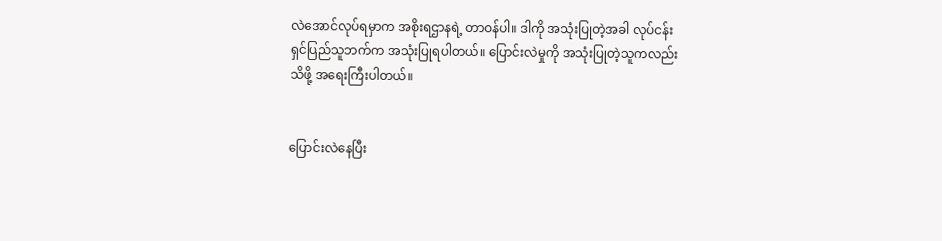လဲအောင်လုပ်ရမှာက အစိုးရဌာနရဲ့ တာဝန်ပါ။ ဒါကို အသုံးပြုတဲ့အခါ လုပ်ငန်းရှင်ပြည်သူဘက်က အသုံးပြုရပါတယ်။ ပြောင်းလဲမှုကို အသုံးပြုတဲ့သူကလည်း သိဖို့ အရေးကြီးပါတယ်။


ပြောင်းလဲနေပြီး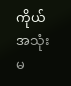ကိုယ်အသုံးမ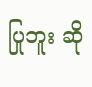ပြုဘူး ဆို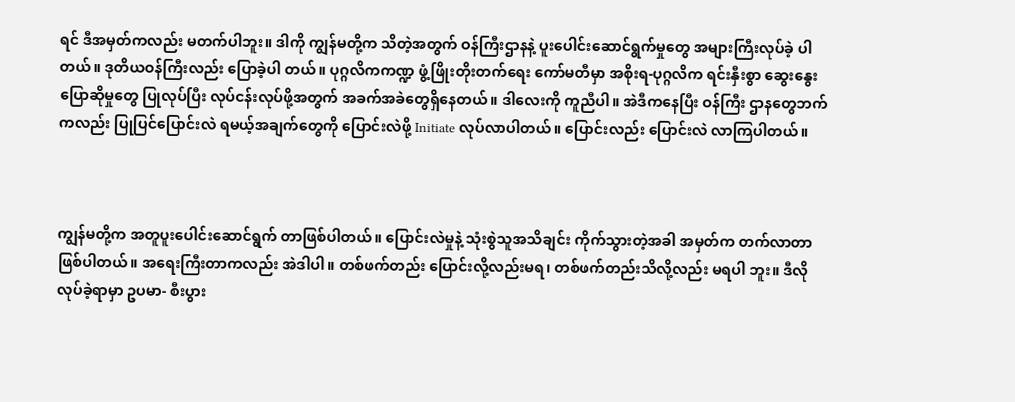ရင် ဒီအမှတ်ကလည်း မတက်ပါဘူး။ ဒါကို ကျွန်မတို့က သိတဲ့အတွက် ဝန်ကြီးဌာနနဲ့ ပူးပေါင်းဆောင်ရွက်မှုတွေ အများကြီးလုပ်ခဲ့ ပါတယ်။ ဒုတိယဝန်ကြီးလည်း ပြောခဲ့ပါ တယ်။ ပုဂ္ဂလိကကဏ္ဍ ဖွံ့ဖြိုးတိုးတက်ရေး ကော်မတီမှာ အစိုးရ-ပုဂ္ဂလိက ရင်းနှီးစွာ ဆွေးနွေးပြောဆိုမှုတွေ ပြုလုပ်ပြီး လုပ်ငန်းလုပ်ဖို့အတွက် အခက်အခဲတွေရှိနေတယ်။ ဒါလေးကို ကူညီပါ။ အဲဒီကနေပြီး ဝန်ကြီး ဌာနတွေဘက်ကလည်း ပြုပြင်ပြောင်းလဲ ရမယ့်အချက်တွေကို ပြောင်းလဲဖို့ Initiate လုပ်လာပါတယ်။ ပြောင်းလည်း ပြောင်းလဲ လာကြပါတယ်။



ကျွန်မတို့က အတူပူးပေါင်းဆောင်ရွက် တာဖြစ်ပါတယ်။ ပြောင်းလဲမှုနဲ့ သုံးစွဲသူအသိချင်း ကိုက်သွားတဲ့အခါ အမှတ်က တက်လာတာ ဖြစ်ပါတယ်။ အရေးကြီးတာကလည်း အဲဒါပါ။ တစ်ဖက်တည်း ပြောင်းလို့လည်းမရ၊ တစ်ဖက်တည်းသိလို့လည်း မရပါ ဘူး။ ဒီလိုလုပ်ခဲ့ရာမှာ ဥပမာ- စီးပွား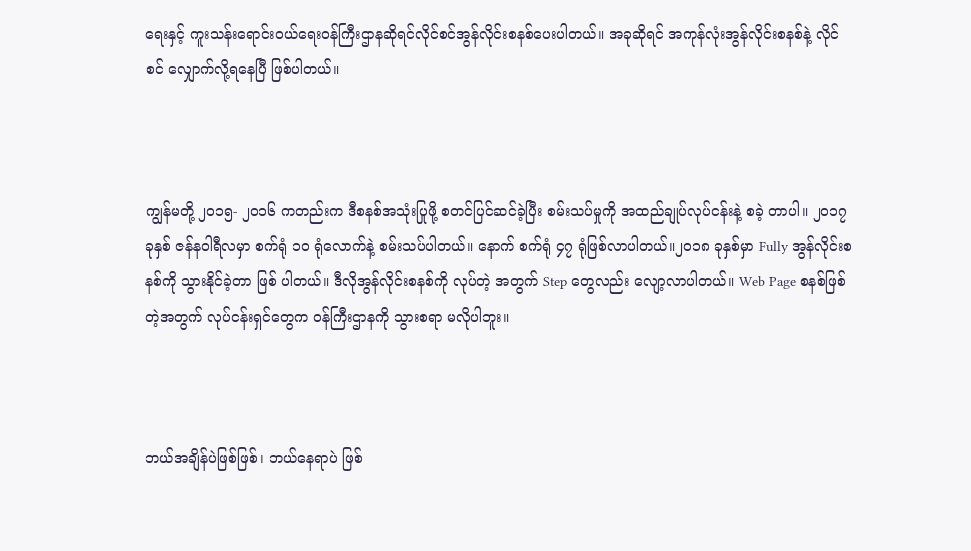ရေးနှင့် ကူးသန်းရောင်းဝယ်ရေးဝန်ကြီးဌာနဆိုရင်လိုင်စင်အွန်လိုင်းစနစ်ပေးပါတယ်။ အခုဆိုရင် အကုန်လုံးအွန်လိုင်းစနစ်နဲ့ လိုင်စင် လျှောက်လို့ရနေပြီ ဖြစ်ပါတယ်။



ကျွန်မတို့ ၂၀၁၅- ၂၀၁၆ ကတည်းက ဒီစနစ်အသုံးပြုဖို့ စတင်ပြင်ဆင်ခဲ့ပြီး စမ်းသပ်မှုကို အထည်ချုပ်လုပ်ငန်းနဲ့ စခဲ့ တာပါ။ ၂၀၁၇ ခုနှစ် ဇန်နဝါရီလမှာ စက်ရုံ ၁ဝ ရုံလောက်နဲ့ စမ်းသပ်ပါတယ်။ နောက် စက်ရုံ ၄၇ ရုံဖြစ်လာပါတယ်။၂၀၁၈ ခုနှစ်မှာ Fully အွန်လိုင်းစနစ်ကို သွားနိုင်ခဲ့တာ ဖြစ် ပါတယ်။ ဒီလိုအွန်လိုင်းစနစ်ကို လုပ်တဲ့ အတွက် Step တွေလည်း လျော့လာပါတယ်။ Web Page စနစ်ဖြစ်တဲ့အတွက် လုပ်ငန်းရှင်တွေက ဝန်ကြီးဌာနကို သွားစရာ မလိုပါဘူး။



ဘယ်အချိန်ပဲဖြစ်ဖြစ်၊ ဘယ်နေရာပဲ ဖြစ်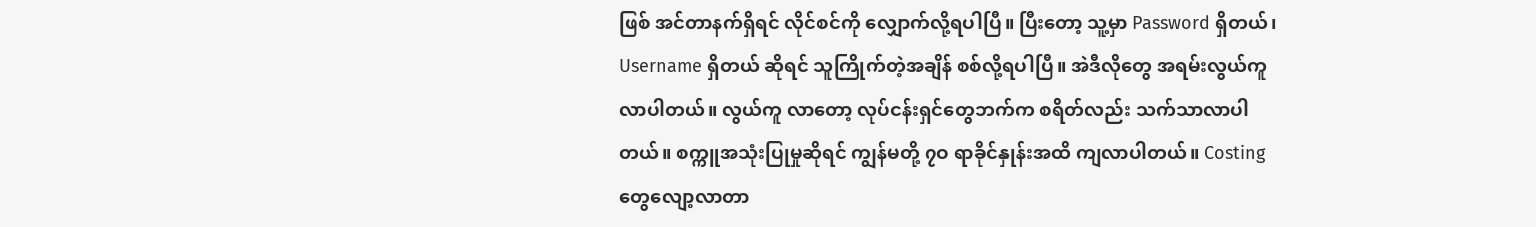ဖြစ် အင်တာနက်ရှိရင် လိုင်စင်ကို လျှောက်လို့ရပါပြီ။ ပြီးတော့ သူ့မှာ Password ရှိတယ်၊ Username ရှိတယ် ဆိုရင် သူကြိုက်တဲ့အချိန် စစ်လို့ရပါပြီ။ အဲဒီလိုတွေ အရမ်းလွယ်ကူလာပါတယ်။ လွယ်ကူ လာတော့ လုပ်ငန်းရှင်တွေဘက်က စရိတ်လည်း သက်သာလာပါတယ်။ စက္ကူအသုံးပြုမှုဆိုရင် ကျွန်မတို့ ၇ဝ ရာခိုင်နှုန်းအထိ ကျလာပါတယ်။ Costing တွေလျော့လာတာ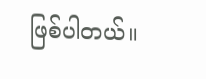ဖြစ်ပါတယ်။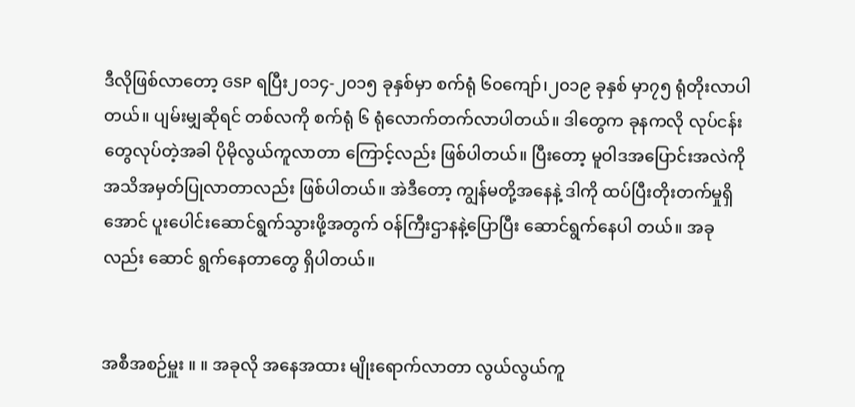ဒီလိုဖြစ်လာတော့ GSP ရပြီး၂၀၁၄-၂၀၁၅ ခုနှစ်မှာ စက်ရုံ ၆၀ကျော်၊၂၀၁၉ ခုနှစ် မှာ၇၅ ရုံတိုးလာပါတယ်။ ပျမ်းမျှဆိုရင် တစ်လကို စက်ရုံ ၆ ရုံလောက်တက်လာပါတယ်။ ဒါတွေက ခုနကလို လုပ်ငန်းတွေလုပ်တဲ့အခါ ပိုမိုလွယ်ကူလာတာ ကြောင့်လည်း ဖြစ်ပါတယ်။ ပြီးတော့ မူဝါဒအပြောင်းအလဲကို အသိအမှတ်ပြုလာတာလည်း ဖြစ်ပါတယ်။ အဲဒီတော့ ကျွန်မတို့အနေနဲ့ ဒါကို ထပ်ပြီးတိုးတက်မှုရှိအောင် ပူးပေါင်းဆောင်ရွက်သွားဖို့အတွက် ဝန်ကြီးဌာနနဲ့ပြောပြီး ဆောင်ရွက်နေပါ တယ်။ အခုလည်း ဆောင် ရွက်နေတာတွေ ရှိပါတယ်။


အစီအစဉ်မှူး ။ ။ အခုလို အနေအထား မျိုးရောက်လာတာ လွယ်လွယ်ကူ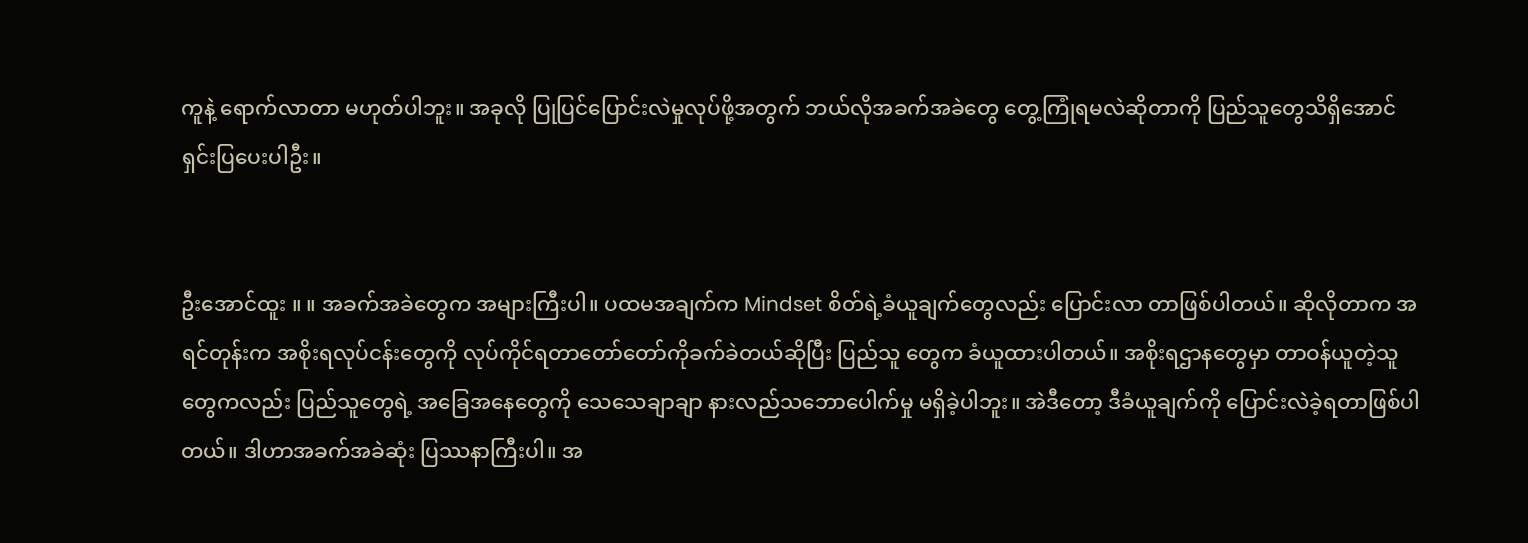ကူနဲ့ ရောက်လာတာ မဟုတ်ပါဘူး။ အခုလို ပြုပြင်ပြောင်းလဲမှုလုပ်ဖို့အတွက် ဘယ်လိုအခက်အခဲတွေ တွေ့ကြုံရမလဲဆိုတာကို ပြည်သူတွေသိရှိအောင် ရှင်းပြပေးပါဦး။


ဦးအောင်ထူး ။ ။ အခက်အခဲတွေက အများကြီးပါ။ ပထမအချက်က Mindset စိတ်ရဲ့ခံယူချက်တွေလည်း ပြောင်းလာ တာဖြစ်ပါတယ်။ ဆိုလိုတာက အရင်တုန်းက အစိုးရလုပ်ငန်းတွေကို လုပ်ကိုင်ရတာတော်တော်ကိုခက်ခဲတယ်ဆိုပြီး ပြည်သူ တွေက ခံယူထားပါတယ်။ အစိုးရဌာနတွေမှာ တာဝန်ယူတဲ့သူတွေကလည်း ပြည်သူတွေရဲ့ အခြေအနေတွေကို သေသေချာချာ နားလည်သဘောပေါက်မှု မရှိခဲ့ပါဘူး။ အဲဒီတော့ ဒီခံယူချက်ကို ပြောင်းလဲခဲ့ရတာဖြစ်ပါတယ်။ ဒါဟာအခက်အခဲဆုံး ပြဿနာကြီးပါ။ အ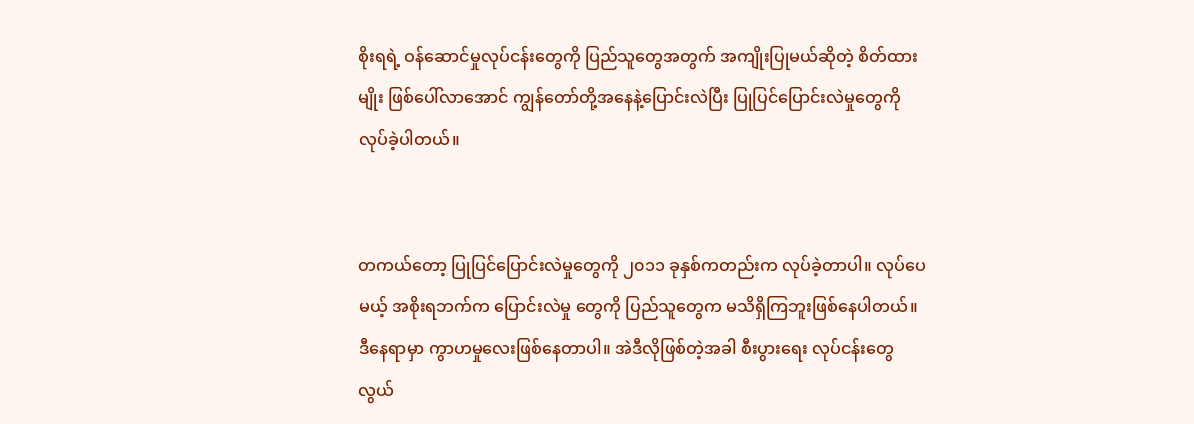စိုးရရဲ့ ဝန်ဆောင်မှုလုပ်ငန်းတွေကို ပြည်သူတွေအတွက် အကျိုးပြုမယ်ဆိုတဲ့ စိတ်ထားမျိုး ဖြစ်ပေါ်လာအောင် ကျွန်တော်တို့အနေနဲ့ပြောင်းလဲပြီး ပြုပြင်ပြောင်းလဲမှုတွေကို လုပ်ခဲ့ပါတယ်။


တကယ်တော့ ပြုပြင်ပြောင်းလဲမှုတွေကို ၂၀၁၁ ခုနှစ်ကတည်းက လုပ်ခဲ့တာပါ။ လုပ်ပေမယ့် အစိုးရဘက်က ပြောင်းလဲမှု တွေကို ပြည်သူတွေက မသိရှိကြဘူးဖြစ်နေပါတယ်။ ဒီနေရာမှာ ကွာဟမှုလေးဖြစ်နေတာပါ။ အဲဒီလိုဖြစ်တဲ့အခါ စီးပွားရေး လုပ်ငန်းတွေ လွယ်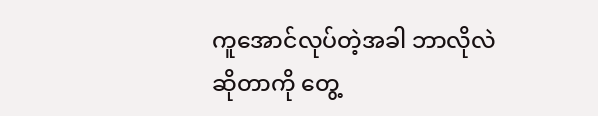ကူအောင်လုပ်တဲ့အခါ ဘာလိုလဲဆိုတာကို တွေ့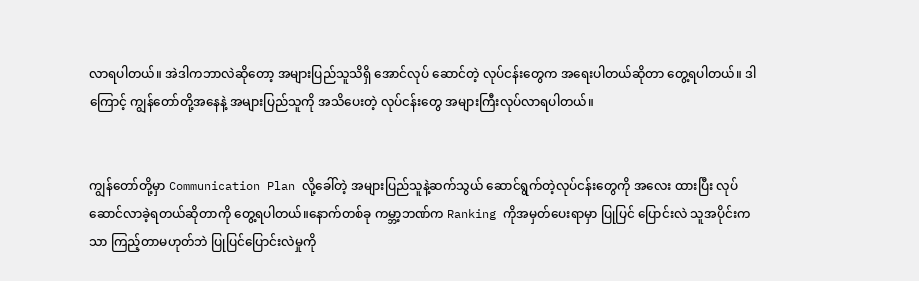လာရပါတယ်။ အဲဒါကဘာလဲဆိုတော့ အများပြည်သူသိရှိ အောင်လုပ် ဆောင်တဲ့ လုပ်ငန်းတွေက အရေးပါတယ်ဆိုတာ တွေ့ရပါတယ်။ ဒါကြောင့် ကျွန်တော်တို့အနေနဲ့ အများပြည်သူကို အသိပေးတဲ့ လုပ်ငန်းတွေ အများကြီးလုပ်လာရပါတယ်။


ကျွန်တော်တို့မှာ Communication Plan လို့ခေါ်တဲ့ အများပြည်သူနဲ့ဆက်သွယ် ဆောင်ရွက်တဲ့လုပ်ငန်းတွေကို အလေး ထားပြီး လုပ်ဆောင်လာခဲ့ရတယ်ဆိုတာကို တွေ့ရပါတယ်။နောက်တစ်ခု ကမ္ဘာ့ဘဏ်က Ranking ကိုအမှတ်ပေးရာမှာ ပြုပြင် ပြောင်းလဲ သူအပိုင်းကသာ ကြည့်တာမဟုတ်ဘဲ ပြုပြင်ပြောင်းလဲမှုကို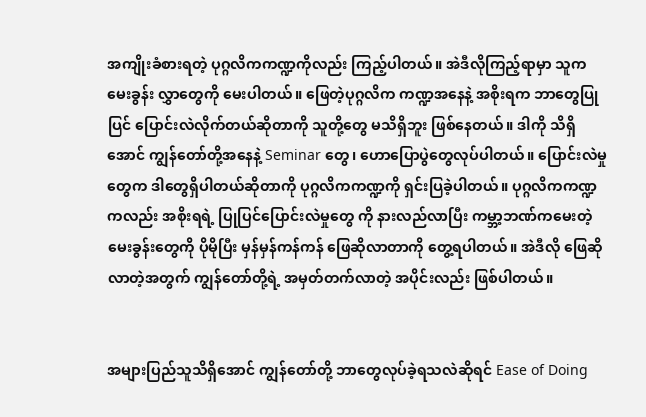အကျိုးခံစားရတဲ့ ပုဂ္ဂလိကကဏ္ဍကိုလည်း ကြည့်ပါတယ်။ အဲဒီလိုကြည့်ရာမှာ သူကမေးခွန်း လွှာတွေကို မေးပါတယ်။ ဖြေတဲ့ပုဂ္ဂလိက ကဏ္ဍအနေနဲ့ အစိုးရက ဘာတွေပြုပြင် ပြောင်းလဲလိုက်တယ်ဆိုတာကို သူတို့တွေ မသိရှိဘူး ဖြစ်နေတယ်။ ဒါကို သိရှိအောင် ကျွန်တော်တို့အနေနဲ့ Seminar တွေ၊ ဟောပြောပွဲတွေလုပ်ပါတယ်။ ပြောင်းလဲမှုတွေက ဒါတွေရှိပါတယ်ဆိုတာကို ပုဂ္ဂလိကကဏ္ဍကို ရှင်းပြခဲ့ပါတယ်။ ပုဂ္ဂလိကကဏ္ဍ ကလည်း အစိုးရရဲ့ ပြုပြင်ပြောင်းလဲမှုတွေ ကို နားလည်လာပြီး ကမ္ဘာ့ဘဏ်ကမေးတဲ့ မေးခွန်းတွေကို ပိုမိုပြီး မှန်မှန်ကန်ကန် ဖြေဆိုလာတာကို တွေ့ရပါတယ်။ အဲဒီလို ဖြေဆိုလာတဲ့အတွက် ကျွန်တော်တို့ရဲ့ အမှတ်တက်လာတဲ့ အပိုင်းလည်း ဖြစ်ပါတယ်။


အများပြည်သူသိရှိအောင် ကျွန်တော်တို့ ဘာတွေလုပ်ခဲ့ရသလဲဆိုရင် Ease of Doing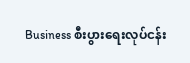Business စီးပွားရေးလုပ်ငန်း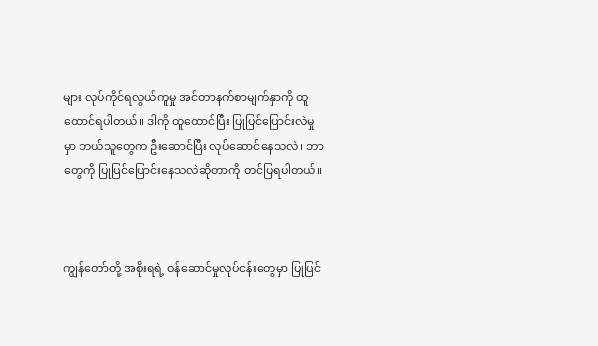များ လုပ်ကိုင်ရလွယ်ကူမှု အင်တာနက်စာမျက်နှာကို ထူထောင်ရပါတယ်။ ဒါကို ထူထောင်ပြီး ပြုပြင်ပြောင်းလဲမှုမှာ ဘယ်သူတွေက ဦးဆောင်ပြီး လုပ်ဆောင်နေသလဲ၊ ဘာတွေကို ပြုပြင်ပြောင်းနေသလဲဆိုတာကို တင်ပြရပါတယ်။



ကျွန်တော်တို့ အစိုးရရဲ့ ဝန်ဆောင်မှုလုပ်ငန်းတွေမှာ ပြုပြင်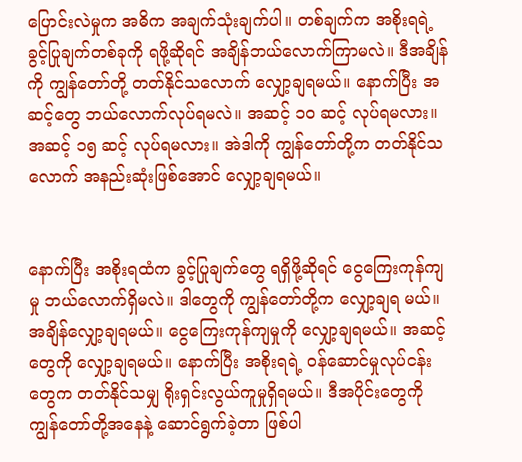ပြောင်းလဲမှုက အဓိက အချက်သုံးချက်ပါ။ တစ်ချက်က အစိုးရရဲ့ ခွင့်ပြုချက်တစ်ခုကို ရဖို့ဆိုရင် အချိန်ဘယ်လောက်ကြာမလဲ။ ဒီအချိန်ကို ကျွန်တော်တို့ တတ်နိုင်သလောက် လျှော့ချရမယ်။ နောက်ပြီး အဆင့်တွေ ဘယ်လောက်လုပ်ရမလဲ။ အဆင့် ၁ဝ ဆင့် လုပ်ရမလား။ အဆင့် ၁၅ ဆင့် လုပ်ရမလား။ အဲဒါကို ကျွန်တော်တို့က တတ်နိုင်သလောက် အနည်းဆုံးဖြစ်အောင် လျှော့ချရမယ်။


နောက်ပြီး အစိုးရထံက ခွင့်ပြုချက်တွေ ရရှိဖို့ဆိုရင် ငွေကြေးကုန်ကျမှု ဘယ်လောက်ရှိမလဲ။ ဒါတွေကို ကျွန်တော်တို့က လျှော့ချရ မယ်။ အချိန်လျှော့ချရမယ်။ ငွေကြေးကုန်ကျမှုကို လျှော့ချရမယ်။ အဆင့်တွေကို လျှော့ချရမယ်။ နောက်ပြီး အစိုးရရဲ့ ဝန်ဆောင်မှုလုပ်ငန်းတွေက တတ်နိုင်သမျှ ရိုးရှင်းလွယ်ကူမှုရှိရမယ်။ ဒီအပိုင်းတွေကို ကျွန်တော်တို့အနေနဲ့ ဆောင်ရွက်ခဲ့တာ ဖြစ်ပါ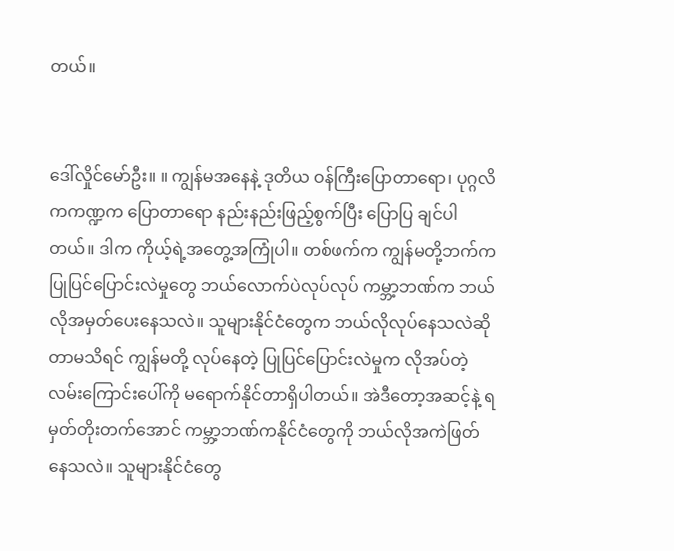တယ်။


ဒေါ်လှိုင်မော်ဦး။ ။ ကျွန်မအနေနဲ့ ဒုတိယ ဝန်ကြီးပြောတာရော၊ ပုဂ္ဂလိကကဏ္ဍက ပြောတာရော နည်းနည်းဖြည့်စွက်ပြီး ပြောပြ ချင်ပါတယ်။ ဒါက ကိုယ့်ရဲ့အတွေ့အကြုံပါ။ တစ်ဖက်က ကျွန်မတို့ဘက်က ပြုပြင်ပြောင်းလဲမှုတွေ ဘယ်လောက်ပဲလုပ်လုပ် ကမ္ဘာ့ဘဏ်က ဘယ်လိုအမှတ်ပေးနေသလဲ။ သူများနိုင်ငံတွေက ဘယ်လိုလုပ်နေသလဲဆိုတာမသိရင် ကျွန်မတို့ လုပ်နေတဲ့ ပြုပြင်ပြောင်းလဲမှုက လိုအပ်တဲ့လမ်းကြောင်းပေါ်ကို မရောက်နိုင်တာရှိပါတယ်။ အဲဒီတော့အဆင့်နဲ့ ရမှတ်တိုးတက်အောင် ကမ္ဘာ့ဘဏ်ကနိုင်ငံတွေကို ဘယ်လိုအကဲဖြတ်နေသလဲ။ သူများနိုင်ငံတွေ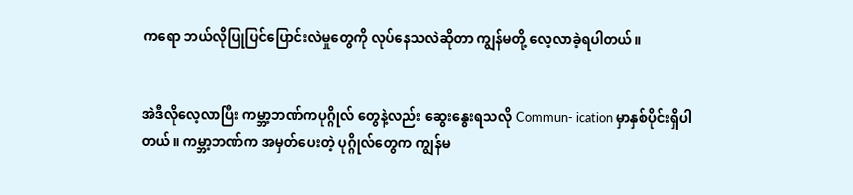ကရော ဘယ်လိုပြုပြင်ပြောင်းလဲမှုတွေကို လုပ်နေသလဲဆိုတာ ကျွန်မတို့ လေ့လာခဲ့ရပါတယ်။


အဲဒီလိုလေ့လာပြီး ကမ္ဘာ့ဘဏ်ကပုဂ္ဂိုလ် တွေနဲ့လည်း ဆွေးနွေးရသလို Commun- ication မှာနှစ်ပိုင်းရှိပါတယ်။ ကမ္ဘာ့ဘဏ်က အမှတ်ပေးတဲ့ ပုဂ္ဂိုလ်တွေက ကျွန်မ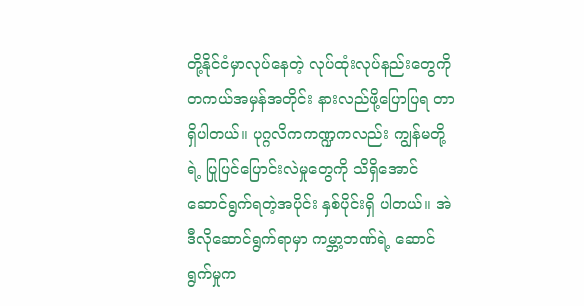တို့နိုင်ငံမှာလုပ်နေတဲ့ လုပ်ထုံးလုပ်နည်းတွေကို တကယ်အမှန်အတိုင်း နားလည်ဖို့ပြောပြရ တာရှိပါတယ်။ ပုဂ္ဂလိကကဏ္ဍကလည်း ကျွန်မတို့ရဲ့ ပြုပြင်ပြောင်းလဲမှုတွေကို သိရှိအောင် ဆောင်ရွက်ရတဲ့အပိုင်း နှစ်ပိုင်းရှိ ပါတယ်။ အဲဒီလိုဆောင်ရွက်ရာမှာ ကမ္ဘာ့ဘဏ်ရဲ့ ဆောင်ရွက်မှုက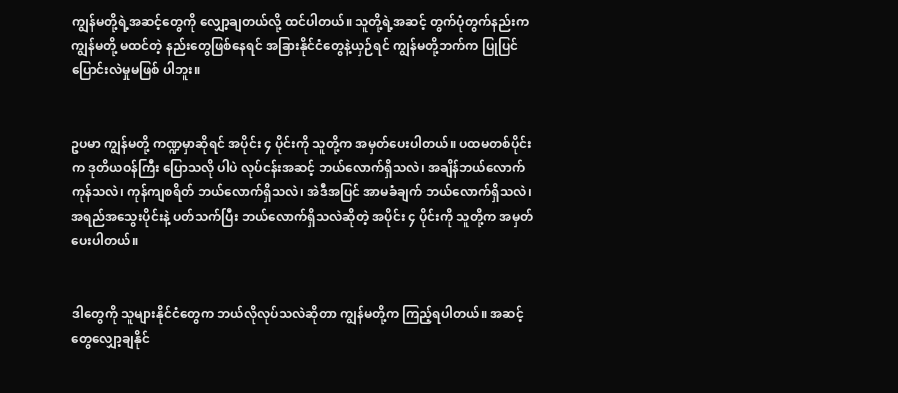ကျွန်မတို့ရဲ့အဆင့်တွေကို လျှော့ချတယ်လို့ ထင်ပါတယ်။ သူတို့ရဲ့အဆင့် တွက်ပုံတွက်နည်းက ကျွန်မတို့ မထင်တဲ့ နည်းတွေဖြစ်နေရင် အခြားနိုင်ငံတွေနဲ့ယှဉ်ရင် ကျွန်မတို့ဘက်က ပြုပြင်ပြောင်းလဲမှုမဖြစ် ပါဘူး။


ဥပမာ ကျွန်မတို့ ကဏ္ဍမှာဆိုရင် အပိုင်း ၄ ပိုင်းကို သူတို့က အမှတ်ပေးပါတယ်။ ပထမတစ်ပိုင်းက ဒုတိယဝန်ကြီး ပြောသလို ပါပဲ လုပ်ငန်းအဆင့် ဘယ်လောက်ရှိသလဲ၊ အချိန်ဘယ်လောက်ကုန်သလဲ၊ ကုန်ကျစရိတ် ဘယ်လောက်ရှိသလဲ၊ အဲဒီအပြင် အာမခံချက် ဘယ်လောက်ရှိသလဲ၊ အရည်အသွေးပိုင်းနဲ့ ပတ်သက်ပြီး ဘယ်လောက်ရှိသလဲဆိုတဲ့ အပိုင်း ၄ ပိုင်းကို သူတို့က အမှတ်ပေးပါတယ်။


ဒါတွေကို သူများနိုင်ငံတွေက ဘယ်လိုလုပ်သလဲဆိုတာ ကျွန်မတို့က ကြည့်ရပါတယ်။ အဆင့်တွေလျှော့ချနိုင်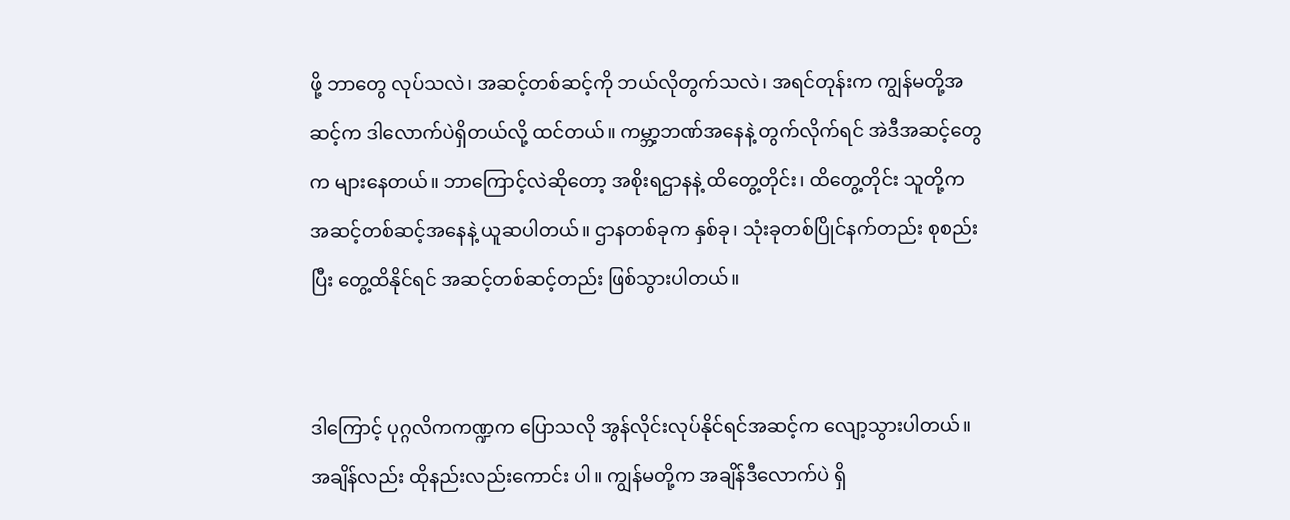ဖို့ ဘာတွေ လုပ်သလဲ၊ အဆင့်တစ်ဆင့်ကို ဘယ်လိုတွက်သလဲ၊ အရင်တုန်းက ကျွန်မတို့အဆင့်က ဒါလောက်ပဲရှိတယ်လို့ ထင်တယ်။ ကမ္ဘာ့ဘဏ်အနေနဲ့ တွက်လိုက်ရင် အဲဒီအဆင့်တွေက များနေတယ်။ ဘာကြောင့်လဲဆိုတော့ အစိုးရဌာနနဲ့ ထိတွေ့တိုင်း၊ ထိတွေ့တိုင်း သူတို့က အဆင့်တစ်ဆင့်အနေနဲ့ ယူဆပါတယ်။ ဌာနတစ်ခုက နှစ်ခု၊ သုံးခုတစ်ပြိုင်နက်တည်း စုစည်းပြီး တွေ့ထိနိုင်ရင် အဆင့်တစ်ဆင့်တည်း ဖြစ်သွားပါတယ်။


ဒါကြောင့် ပုဂ္ဂလိကကဏ္ဍက ပြောသလို အွန်လိုင်းလုပ်နိုင်ရင်အဆင့်က လျော့သွားပါတယ်။ အချိန်လည်း ထိုနည်းလည်းကောင်း ပါ။ ကျွန်မတို့က အချိန်ဒီလောက်ပဲ ရှိ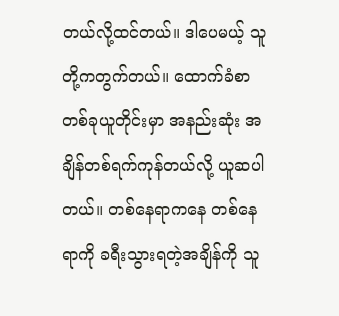တယ်လို့ထင်တယ်။ ဒါပေမယ့် သူတို့ကတွက်တယ်။ ထောက်ခံစာတစ်ခုယူတိုင်းမှာ အနည်းဆုံး အချိန်တစ်ရက်ကုန်တယ်လို့ ယူဆပါတယ်။ တစ်နေရာကနေ တစ်နေရာကို ခရီးသွားရတဲ့အချိန်ကို သူ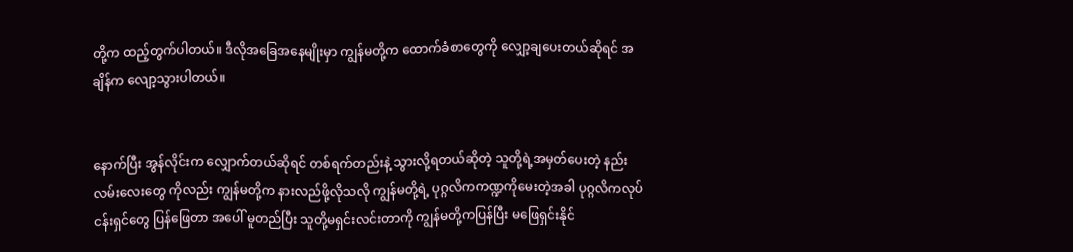တို့က ထည့်တွက်ပါတယ်။ ဒီလိုအခြေအနေမျိုးမှာ ကျွန်မတို့က ထောက်ခံစာတွေကို လျှော့ချပေးတယ်ဆိုရင် အချိန်က လျော့သွားပါတယ်။


နောက်ပြီး အွန်လိုင်းက လျှောက်တယ်ဆိုရင် တစ်ရက်တည်းနဲ့ သွားလို့ရတယ်ဆိုတဲ့ သူတို့ရဲ့အမှတ်ပေးတဲ့ နည်းလမ်းလေးတွေ ကိုလည်း ကျွန်မတို့က နားလည်ဖို့လိုသလို ကျွန်မတို့ရဲ့ ပုဂ္ဂလိကကဏ္ဍကိုမေးတဲ့အခါ ပုဂ္ဂလိကလုပ်ငန်းရှင်တွေ ပြန်ဖြေတာ အပေါ် မူတည်ပြီး သူတို့မရှင်းလင်းတာကို ကျွန်မတို့ကပြန်ပြီး မဖြေရှင်းနိုင်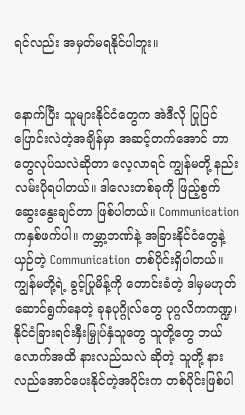ရင်လည်း အမှတ်မရနိုင်ပါဘူး။


နောက်ပြီး သူများနိုင်ငံတွေက အဲဒီလို ပြုပြင်ပြောင်းလဲတဲ့အချိန်မှာ အဆင့်တက်အောင် ဘာတွေလုပ်သလဲဆိုတာ လေ့လာရင် ကျွန်မတို့ နည်းလမ်းပိုရပါတယ်။ ဒါလေးတစ်ခုကို ဖြည့်စွက်ဆွေးနွေးချင်တာ ဖြစ်ပါတယ်။ Communication ကနှစ်ဖက်ပါ။ ကမ္ဘာ့ဘဏ်နဲ့ အခြားနိုင်ငံတွေနဲ့ယှဉ်တဲ့ Communication တစ်ပိုင်းရှိပါတယ်။ ကျွန်မတို့ရဲ့ ခွင့်ပြုမိန့်ကို တောင်းခံတဲ့ ဒါမှမဟုတ် ဆောင်ရွက်နေတဲ့ ခုနပုဂ္ဂိုလ်တွေ ပုဂ္ဂလိကကဏ္ဍ၊ နိုင်ငံခြားရင်းနှီးမြှုပ်နှံသူတွေ သူတို့တွေ ဘယ်လောက်အထိ နားလည်သလဲ ဆိုတဲ့ သူတို့ နားလည်အောင်ပေးနိုင်တဲ့အပိုင်းက တစ်ပိုင်းဖြစ်ပါ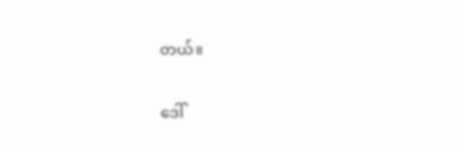တယ်။


ဒေါ်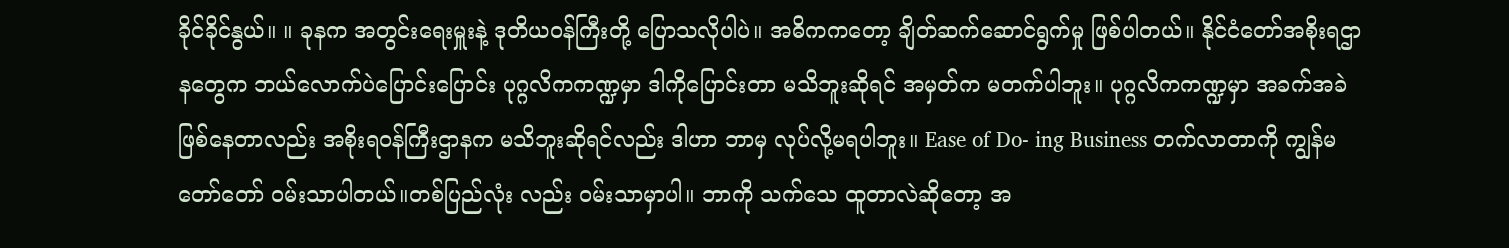ခိုင်ခိုင်နွယ်။ ။ ခုနက အတွင်းရေးမှူးနဲ့ ဒုတိယဝန်ကြီးတို့ ပြောသလိုပါပဲ။ အဓိကကတော့ ချိတ်ဆက်ဆောင်ရွက်မှု ဖြစ်ပါတယ်။ နိုင်ငံတော်အစိုးရဌာနတွေက ဘယ်လောက်ပဲပြောင်းပြောင်း ပုဂ္ဂလိကကဏ္ဍမှာ ဒါကိုပြောင်းတာ မသိဘူးဆိုရင် အမှတ်က မတက်ပါဘူး။ ပုဂ္ဂလိကကဏ္ဍမှာ အခက်အခဲဖြစ်နေတာလည်း အစိုးရဝန်ကြီးဌာနက မသိဘူးဆိုရင်လည်း ဒါဟာ ဘာမှ လုပ်လို့မရပါဘူး။ Ease of Do- ing Business တက်လာတာကို ကျွန်မ တော်တော် ဝမ်းသာပါတယ်။တစ်ပြည်လုံး လည်း ဝမ်းသာမှာပါ။ ဘာကို သက်သေ ထူတာလဲဆိုတော့ အ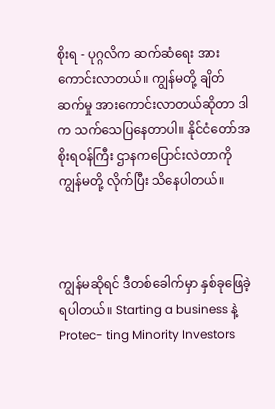စိုးရ - ပုဂ္ဂလိက ဆက်ဆံရေး အားကောင်းလာတယ်။ ကျွန်မတို့ ချိတ် ဆက်မှု အားကောင်းလာတယ်ဆိုတာ ဒါက သက်သေပြနေတာပါ။ နိုင်ငံတော်အစိုးရဝန်ကြီး ဌာနကပြောင်းလဲတာကို ကျွန်မတို့ လိုက်ပြီး သိနေပါတယ်။



ကျွန်မဆိုရင် ဒီတစ်ခေါက်မှာ နှစ်ခုဖြေခဲ့ ရပါတယ်။ Starting a business နဲ့ Protec- ting Minority Investors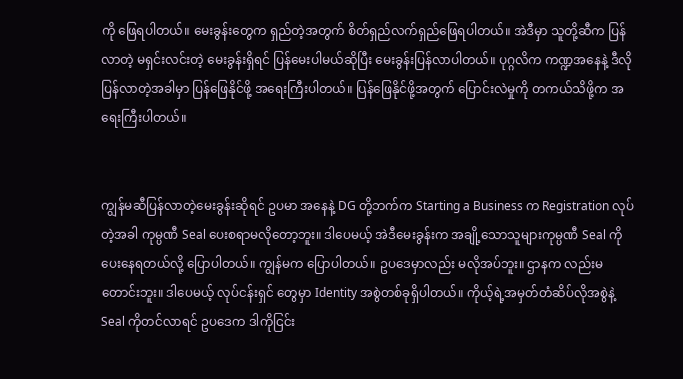ကို ဖြေရပါတယ်။ မေးခွန်းတွေက ရှည်တဲ့အတွက် စိတ်ရှည်လက်ရှည်ဖြေရပါတယ်။ အဲဒီမှာ သူတို့ဆီက ပြန်လာတဲ့ မရှင်းလင်းတဲ့ မေးခွန်းရှိရင် ပြန်မေးပါမယ်ဆိုပြီး မေးခွန်းပြန်လာပါတယ်။ ပုဂ္ဂလိက ကဏ္ဍအနေနဲ့ ဒီလိုပြန်လာတဲ့အခါမှာ ပြန်ဖြေနိုင်ဖို့ အရေးကြီးပါတယ်။ ပြန်ဖြေနိုင်ဖို့အတွက် ပြောင်းလဲမှုကို တကယ်သိဖို့က အရေးကြီးပါတယ်။


ကျွန်မဆီပြန်လာတဲ့မေးခွန်းဆိုရင် ဥပမာ အနေနဲ့ DG တို့ဘက်က Starting a Business က Registration လုပ်တဲ့အခါ ကုမ္ပဏီ Seal ပေးစရာမလိုတော့ဘူး။ ဒါပေမယ့် အဲဒီမေးခွန်းက အချို့သောသူများကုမ္ပဏီ Seal ကို ပေးနေရတယ်လို့ ပြောပါတယ်။ ကျွန်မက ပြောပါတယ်။ ဥပဒေမှာလည်း မလိုအပ်ဘူး။ ဌာနက လည်းမတောင်းဘူး။ ဒါပေမယ့် လုပ်ငန်းရှင် တွေမှာ Identity အစွဲတစ်ခုရှိပါတယ်။ ကိုယ့်ရဲ့အမှတ်တံဆိပ်လိုအစွဲနဲ့ Seal ကိုတင်လာရင် ဥပဒေက ဒါကိုငြင်း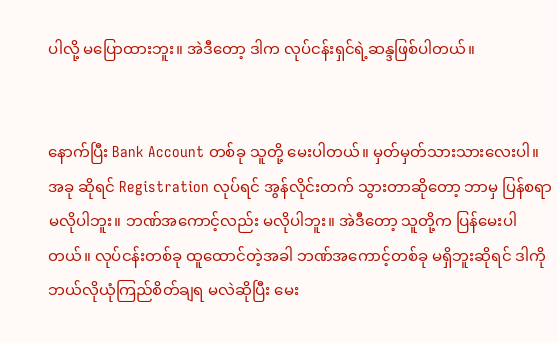ပါလို့ မပြောထားဘူး။ အဲဒီတော့ ဒါက လုပ်ငန်းရှင်ရဲ့ဆန္ဒဖြစ်ပါတယ်။


နောက်ပြီး Bank Account တစ်ခု သူတို့ မေးပါတယ်။ မှတ်မှတ်သားသားလေးပါ။ အခု ဆိုရင် Registration လုပ်ရင် အွန်လိုင်းတက် သွားတာဆိုတော့ ဘာမှ ပြန်စရာမလိုပါဘူး။ ဘဏ်အကောင့်လည်း မလိုပါဘူး။ အဲဒီတော့ သူတို့က ပြန်မေးပါတယ်။ လုပ်ငန်းတစ်ခု ထူထောင်တဲ့အခါ ဘဏ်အကောင့်တစ်ခု မရှိဘူးဆိုရင် ဒါကို ဘယ်လိုယုံကြည်စိတ်ချရ မလဲဆိုပြီး မေး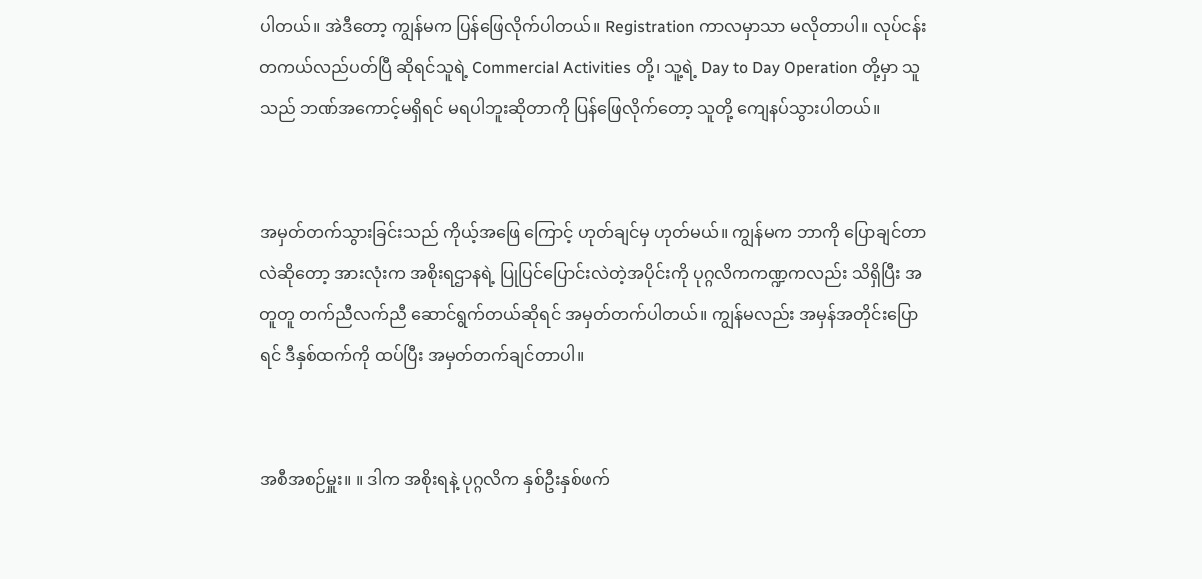ပါတယ်။ အဲဒီတော့ ကျွန်မက ပြန်ဖြေလိုက်ပါတယ်။ Registration ကာလမှာသာ မလိုတာပါ။ လုပ်ငန်း တကယ်လည်ပတ်ပြီ ဆိုရင်သူရဲ့ Commercial Activities တို့၊ သူ့ရဲ့ Day to Day Operation တို့မှာ သူသည် ဘဏ်အကောင့်မရှိရင် မရပါဘူးဆိုတာကို ပြန်ဖြေလိုက်တော့ သူတို့ ကျေနပ်သွားပါတယ်။


အမှတ်တက်သွားခြင်းသည် ကိုယ့်အဖြေ ကြောင့် ဟုတ်ချင်မှ ဟုတ်မယ်။ ကျွန်မက ဘာကို ပြောချင်တာလဲဆိုတော့ အားလုံးက အစိုးရဌာနရဲ့ ပြုပြင်ပြောင်းလဲတဲ့အပိုင်းကို ပုဂ္ဂလိကကဏ္ဍကလည်း သိရှိပြီး အတူတူ တက်ညီလက်ညီ ဆောင်ရွက်တယ်ဆိုရင် အမှတ်တက်ပါတယ်။ ကျွန်မလည်း အမှန်အတိုင်းပြောရင် ဒီနှစ်ထက်ကို ထပ်ပြီး အမှတ်တက်ချင်တာပါ။


အစီအစဉ်မှူး။ ။ ဒါက အစိုးရနဲ့ ပုဂ္ဂလိက နှစ်ဦးနှစ်ဖက်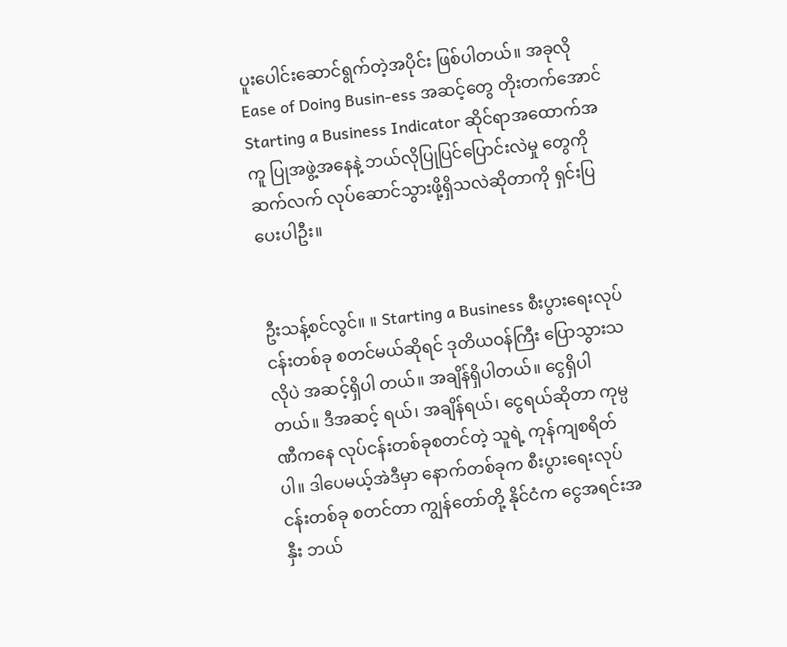ပူးပေါင်းဆောင်ရွက်တဲ့အပိုင်း ဖြစ်ပါတယ်။ အခုလို Ease of Doing Busin-ess အဆင့်တွေ တိုးတက်အောင် Starting a Business Indicator ဆိုင်ရာအထောက်အကူ ပြုအဖွဲ့အနေနဲ့ ဘယ်လိုပြုပြင်ပြောင်းလဲမှု တွေကို ဆက်လက် လုပ်ဆောင်သွားဖို့ရှိသလဲဆိုတာကို ရှင်းပြပေးပါဦး။


ဦးသန့်စင်လွင်။ ။ Starting a Business စီးပွားရေးလုပ်ငန်းတစ်ခု စတင်မယ်ဆိုရင် ဒုတိယဝန်ကြီး ပြောသွားသလိုပဲ အဆင့်ရှိပါ တယ်။ အချိန်ရှိပါတယ်။ ငွေရှိပါတယ်။ ဒီအဆင့် ရယ်၊ အချိန်ရယ်၊ ငွေရယ်ဆိုတာ ကုမ္ပဏီကနေ လုပ်ငန်းတစ်ခုစတင်တဲ့ သူရဲ့ ကုန်ကျစရိတ် ပါ။ ဒါပေမယ့်အဲဒီမှာ နောက်တစ်ခုက စီးပွားရေးလုပ်ငန်းတစ်ခု စတင်တာ ကျွန်တော်တို့ နိုင်ငံက ငွေအရင်းအနှီး ဘယ်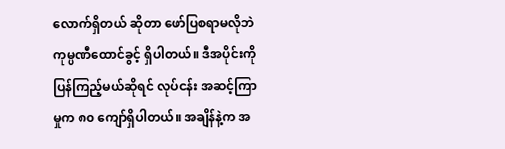လောက်ရှိတယ် ဆိုတာ ဖော်ပြစရာမလိုဘဲ ကုမ္ပဏီထောင်ခွင့် ရှိပါတယ်။ ဒီအပိုင်းကို ပြန်ကြည့်မယ်ဆိုရင် လုပ်ငန်း အဆင့်ကြာမှုက ၈၀ ကျော်ရှိပါတယ်။ အချိန်နဲ့က အ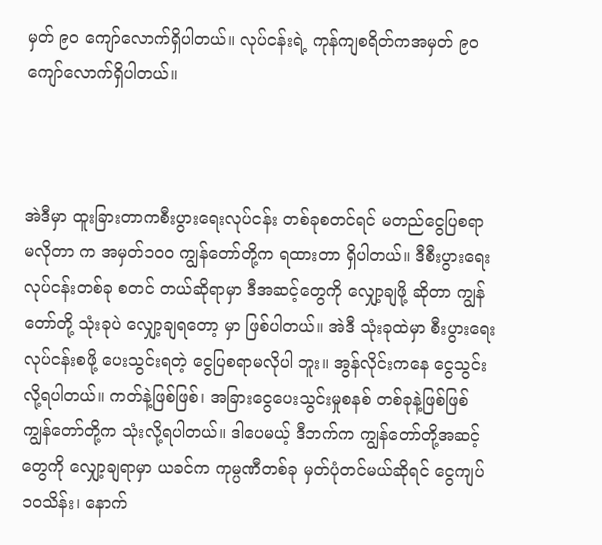မှတ် ၉၀ ကျော်လောက်ရှိပါတယ်။ လုပ်ငန်းရဲ့ ကုန်ကျစရိတ်ကအမှတ် ၉၀ ကျော်လောက်ရှိပါတယ်။



အဲဒီမှာ ထူးခြားတာကစီးပွားရေးလုပ်ငန်း တစ်ခုစတင်ရင် မတည်ငွေပြစရာ မလိုတာ က အမှတ်၁ဝဝ ကျွန်တော်တို့က ရထားတာ ရှိပါတယ်။ ဒီစီးပွားရေးလုပ်ငန်းတစ်ခု စတင် တယ်ဆိုရာမှာ ဒီအဆင့်တွေကို လျှော့ချဖို့ ဆိုတာ ကျွန်တော်တို့ သုံးခုပဲ လျှော့ချရတော့ မှာ ဖြစ်ပါတယ်။ အဲဒီ သုံးခုထဲမှာ စီးပွားရေးလုပ်ငန်းစဖို့ ပေးသွင်းရတဲ့ ငွေပြစရာမလိုပါ ဘူး။ အွန်လိုင်းကနေ ငွေသွင်းလို့ရပါတယ်။ ကတ်နဲ့ဖြစ်ဖြစ်၊ အခြားငွေပေးသွင်းမှုစနစ် တစ်ခုနဲ့ဖြစ်ဖြစ် ကျွန်တော်တို့က သုံးလို့ရပါတယ်။ ဒါပေမယ့် ဒီဘက်က ကျွန်တော်တို့အဆင့် တွေကို လျှော့ချရာမှာ ယခင်က ကုမ္ပဏီတစ်ခု မှတ်ပုံတင်မယ်ဆိုရင် ငွေကျပ် ၁ဝသိန်း၊ နောက်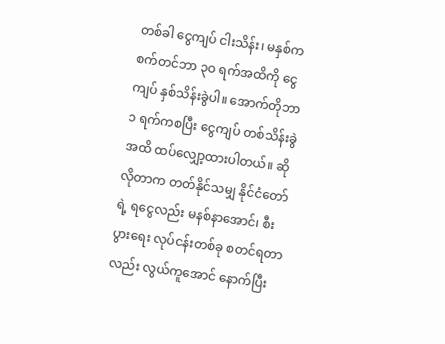တစ်ခါ ငွေကျပ် ငါးသိန်း၊ မနှစ်က စက်တင်ဘာ ၃ဝ ရက်အထိကို ငွေကျပ် နှစ်သိန်းခွဲပါ။ အောက်တိုဘာ ၁ ရက်ကစပြီး ငွေကျပ် တစ်သိန်းခွဲအထိ ထပ်လျှော့ထားပါတယ်။ ဆိုလိုတာက တတ်နိုင်သမျှ နိုင်ငံတော်ရဲ့ ရငွေလည်း မနစ်နာအောင်၊ စီးပွားရေး လုပ်ငန်းတစ်ခု စတင်ရတာလည်း လွယ်ကူအောင် နောက်ပြီး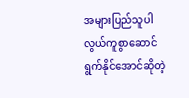အများပြည်သူပါ လွယ်ကူစွာဆောင် ရွက်နိုင်အောင်ဆိုတဲ့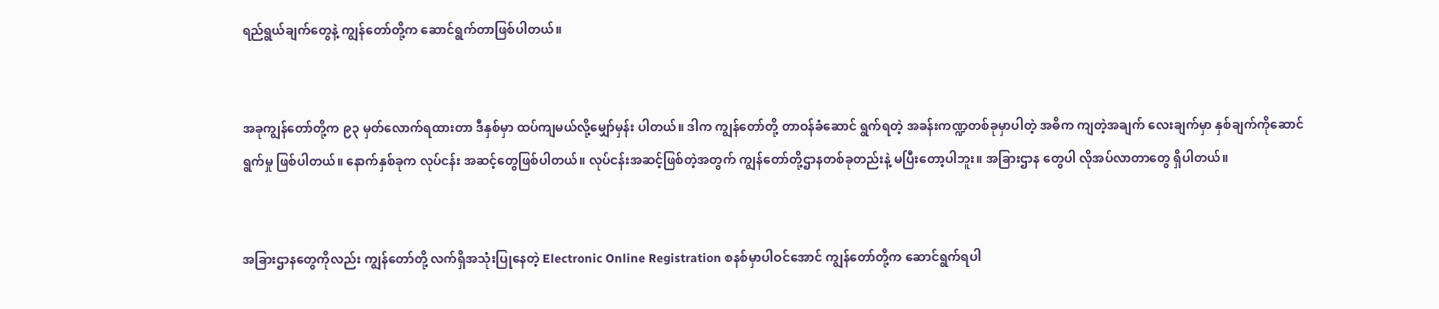ရည်ရွယ်ချက်တွေနဲ့ ကျွန်တော်တို့က ဆောင်ရွက်တာဖြစ်ပါတယ်။


အခုကျွန်တော်တို့က ၉၃ မှတ်လောက်ရထားတာ ဒီနှစ်မှာ ထပ်ကျမယ်လို့မျှော်မှန်း ပါတယ်။ ဒါက ကျွန်တော်တို့ တာဝန်ခံဆောင် ရွက်ရတဲ့ အခန်းကဏ္ဍတစ်ခုမှာပါတဲ့ အဓိက ကျတဲ့အချက် လေးချက်မှာ နှစ်ချက်ကိုဆောင်ရွက်မှု ဖြစ်ပါတယ်။ နောက်နှစ်ခုက လုပ်ငန်း အဆင့်တွေဖြစ်ပါတယ်။ လုပ်ငန်းအဆင့်ဖြစ်တဲ့အတွက် ကျွန်တော်တို့ဌာနတစ်ခုတည်းနဲ့ မပြီးတော့ပါဘူး။ အခြားဌာန တွေပါ လိုအပ်လာတာတွေ ရှိပါတယ်။


အခြားဌာနတွေကိုလည်း ကျွန်တော်တို့ လက်ရှိအသုံးပြုနေတဲ့ Electronic Online Registration စနစ်မှာပါဝင်အောင် ကျွန်တော်တို့က ဆောင်ရွက်ရပါ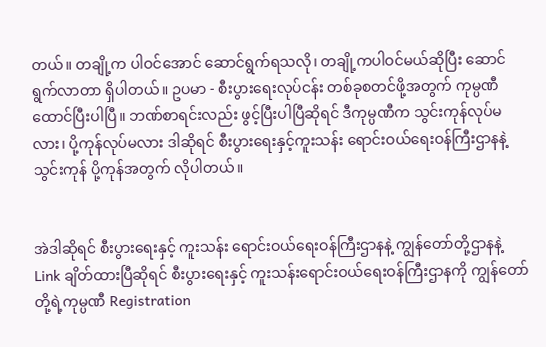တယ်။ တချို့က ပါဝင်အောင် ဆောင်ရွက်ရသလို၊ တချို့ကပါဝင်မယ်ဆိုပြီး ဆောင်ရွက်လာတာ ရှိပါတယ်။ ဥပမာ - စီးပွားရေးလုပ်ငန်း တစ်ခုစတင်ဖို့အတွက် ကုမ္ပဏီထောင်ပြီးပါပြီ။ ဘဏ်စာရင်းလည်း ဖွင့်ပြီးပါပြီဆိုရင် ဒီကုမ္ပဏီက သွင်းကုန်လုပ်မလား၊ ပို့ကုန်လုပ်မလား ဒါဆိုရင် စီးပွားရေးနှင့်ကူးသန်း ရောင်းဝယ်ရေးဝန်ကြီးဌာနနဲ့ သွင်းကုန် ပို့ကုန်အတွက် လိုပါတယ်။


အဲဒါဆိုရင် စီးပွားရေးနှင့် ကူးသန်း ရောင်းဝယ်ရေးဝန်ကြီးဌာနနဲ့ ကျွန်တော်တို့ဌာနနဲ့ Link ချိတ်ထားပြီဆိုရင် စီးပွားရေးနှင့် ကူးသန်းရောင်းဝယ်ရေးဝန်ကြီးဌာနကို ကျွန်တော်တို့ရဲ့ကုမ္ပဏီ Registration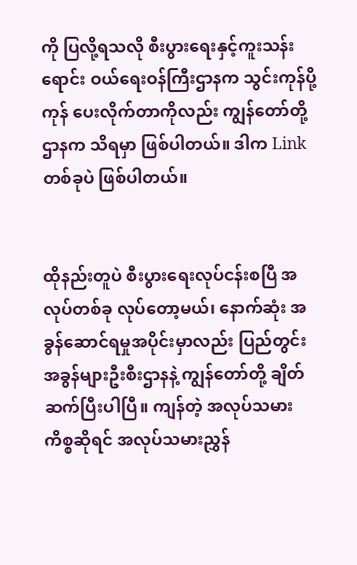ကို ပြလို့ရသလို စီးပွားရေးနှင့်ကူးသန်းရောင်း ဝယ်ရေးဝန်ကြီးဌာနက သွင်းကုန်ပို့ကုန် ပေးလိုက်တာကိုလည်း ကျွန်တော်တို့ဌာနက သိရမှာ ဖြစ်ပါတယ်။ ဒါက Link တစ်ခုပဲ ဖြစ်ပါတယ်။


ထိုနည်းတူပဲ စီးပွားရေးလုပ်ငန်းစပြီ အလုပ်တစ်ခု လုပ်တော့မယ်၊ နောက်ဆုံး အခွန်ဆောင်ရမှုအပိုင်းမှာလည်း ပြည်တွင်း အခွန်များဦးစီးဌာနနဲ့ ကျွန်တော်တို့ ချိတ်ဆက်ပြီးပါပြီ။ ကျန်တဲ့ အလုပ်သမားကိစ္စဆိုရင် အလုပ်သမားညွှန်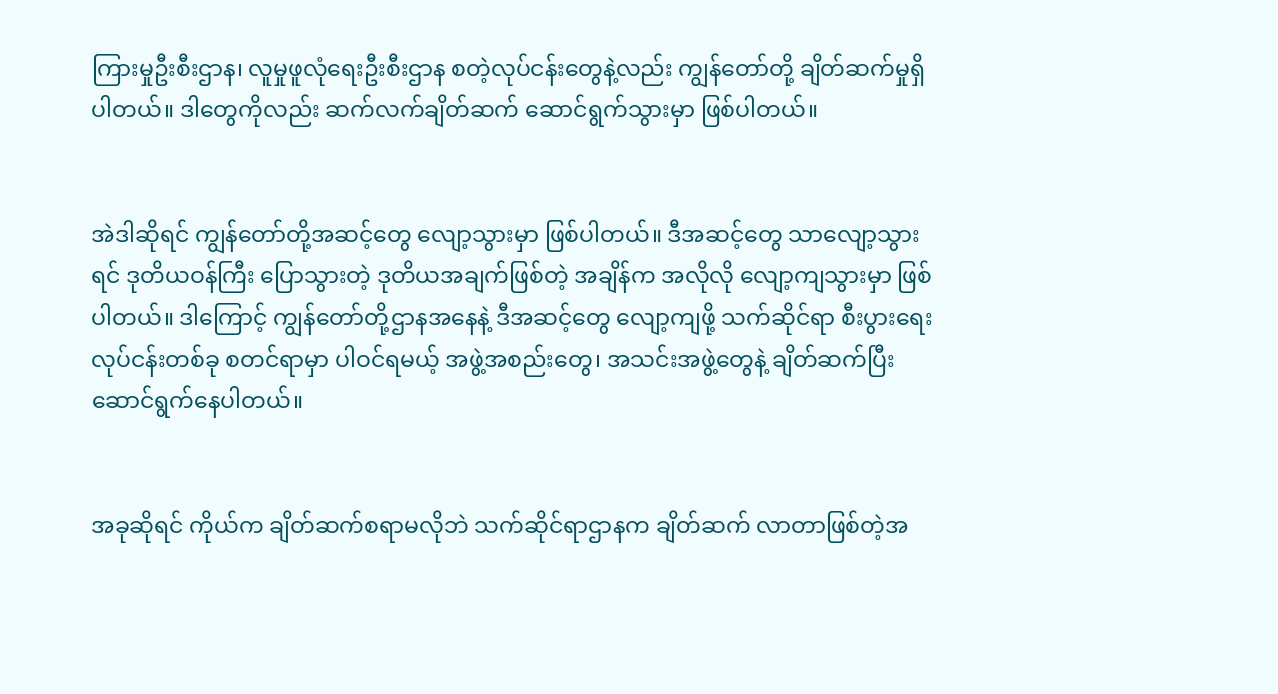ကြားမှုဦးစီးဌာန၊ လူမှုဖူလုံရေးဦးစီးဌာန စတဲ့လုပ်ငန်းတွေနဲ့လည်း ကျွန်တော်တို့ ချိတ်ဆက်မှုရှိပါတယ်။ ဒါတွေကိုလည်း ဆက်လက်ချိတ်ဆက် ဆောင်ရွက်သွားမှာ ဖြစ်ပါတယ်။


အဲဒါဆိုရင် ကျွန်တော်တို့အဆင့်တွေ လျော့သွားမှာ ဖြစ်ပါတယ်။ ဒီအဆင့်တွေ သာလျော့သွားရင် ဒုတိယဝန်ကြီး ပြောသွားတဲ့ ဒုတိယအချက်ဖြစ်တဲ့ အချိန်က အလိုလို လျော့ကျသွားမှာ ဖြစ်ပါတယ်။ ဒါကြောင့် ကျွန်တော်တို့ဌာနအနေနဲ့ ဒီအဆင့်တွေ လျော့ကျဖို့ သက်ဆိုင်ရာ စီးပွားရေးလုပ်ငန်းတစ်ခု စတင်ရာမှာ ပါဝင်ရမယ့် အဖွဲ့အစည်းတွေ၊ အသင်းအဖွဲ့တွေနဲ့ ချိတ်ဆက်ပြီး ဆောင်ရွက်နေပါတယ်။


အခုဆိုရင် ကိုယ်က ချိတ်ဆက်စရာမလိုဘဲ သက်ဆိုင်ရာဌာနက ချိတ်ဆက် လာတာဖြစ်တဲ့အ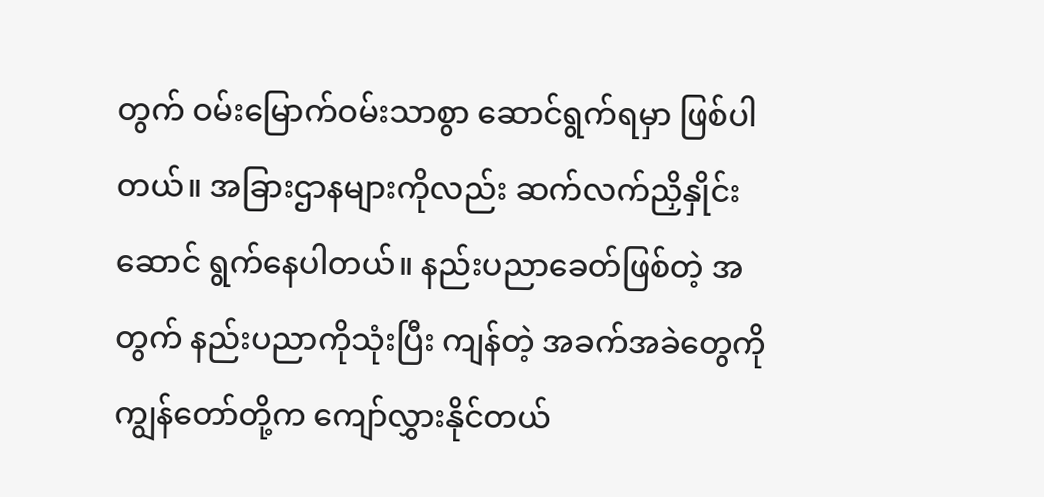တွက် ဝမ်းမြောက်ဝမ်းသာစွာ ဆောင်ရွက်ရမှာ ဖြစ်ပါတယ်။ အခြားဌာနများကိုလည်း ဆက်လက်ညှိနှိုင်းဆောင် ရွက်နေပါတယ်။ နည်းပညာခေတ်ဖြစ်တဲ့ အတွက် နည်းပညာကိုသုံးပြီး ကျန်တဲ့ အခက်အခဲတွေကို ကျွန်တော်တို့က ကျော်လွှားနိုင်တယ်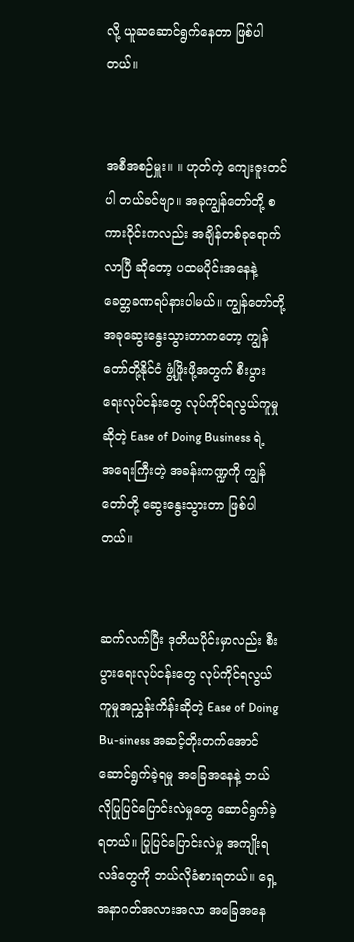လို့ ယူဆဆောင်ရွက်နေတာ ဖြစ်ပါတယ်။


အစီအစဉ်မှူး။ ။ ဟုတ်ကဲ့ ကျေးဇူးတင်ပါ တယ်ခင်ဗျာ။ အခုကျွန်တော်တို့ စကားဝိုင်းကလည်း အချိန်တစ်ခုရောက်လာပြီ ဆိုတော့ ပထမပိုင်းအနေနဲ့ ခေတ္တခဏရပ်နားပါမယ်။ ကျွန်တော်တို့ အခုဆွေးနွေးသွားတာကတော့ ကျွန်တော်တို့နိုင်ငံ ဖွံ့ဖြိုးဖို့အတွက် စီးပွားရေးလုပ်ငန်းတွေ လုပ်ကိုင်ရလွယ်ကူမှု ဆိုတဲ့ Ease of Doing Business ရဲ့ အရေးကြီးတဲ့ အခန်းကဏ္ဍကို ကျွန်တော်တို့ ဆွေးနွေးသွားတာ ဖြစ်ပါတယ်။


ဆက်လက်ပြီး ဒုတိယပိုင်းမှာလည်း စီးပွားရေးလုပ်ငန်းတွေ လုပ်ကိုင်ရလွယ်ကူမှုအညွှန်းကိန်းဆိုတဲ့ Ease of Doing Bu-siness အဆင့်တိုးတက်အောင် ဆောင်ရွက်ခဲ့ရမှု အခြေအနေနဲ့ ဘယ်လိုပြုပြင်ပြောင်းလဲမှုတွေ ဆောင်ရွက်ခဲ့ရတယ်။ ပြုပြင်ပြောင်းလဲမှု အကျိုးရလဒ်တွေကို ဘယ်လိုခံစားရတယ်။ ရှေ့အနာဂတ်အလားအလာ အခြေအနေ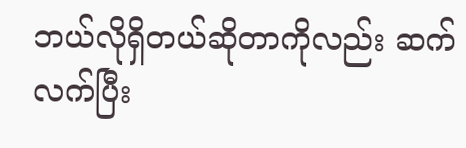ဘယ်လိုရှိတယ်ဆိုတာကိုလည်း ဆက်လက်ပြီး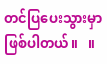တင်ပြပေးသွားမှာ ဖြစ်ပါတယ်။   ။